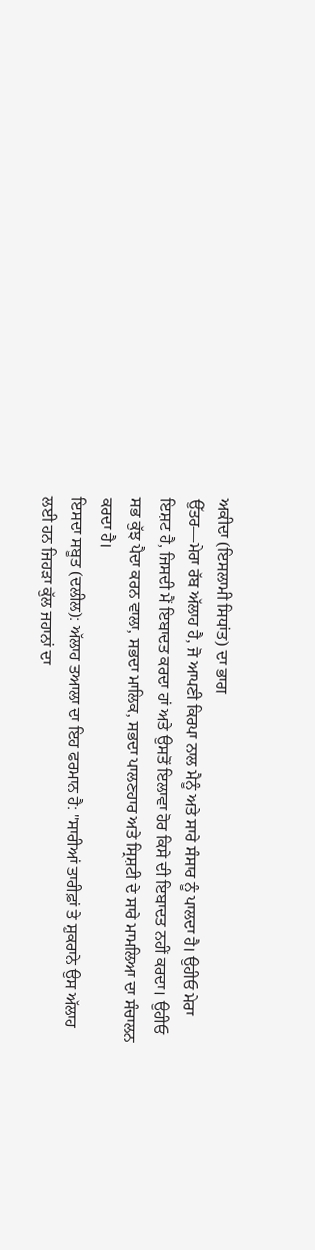ਅਕੀਦਾ (ਇਸਲਾਮੀ ਸਿਧਾਂਤ) ਦਾ ਭਾਗ
ਉੱਤਰ—ਮੇਰਾ ਰੱਬ ਅੱਲਾਹ ਹੈ, ਜੋ ਆਪਣੀ ਕਿਰਪਾ ਨਾਲ ਮੈਨੂੰ ਅਤੇ ਸਾਰੇ ਸੰਸਾਰ ਨੂੰ ਪਾਲਦਾ ਹੈ। ਉਹੀਓ ਮੇਰਾ ਇਸ਼ਟ ਹੈ, ਜਿਸਦੀ ਮੈਂ ਇਬਾਦਤ ਕਰਦਾ ਹਾਂ ਅਤੇ ਉਸਤੋਂ ਇਲਾਵਾ ਹੋਰ ਕਿਸੇ ਦੀ ਇਬਾਦਤ ਨਹੀਂ ਕਰਦਾ। ਉਹੀਓ ਸਭ ਕੁੱਝ ਪੈਦਾ ਕਰਨ ਵਾਲਾ, ਸਭਦਾ ਮਾਲਿਕ, ਸਭਦਾ ਪਾਲਣਹਾਰ ਅਤੇ ਸ੍ਰਿਸ਼ਟੀ ਦੇ ਸਾਰੇ ਮਾਮਲਿਆ ਦਾ ਸੰਚਾਲਨ ਕਰਦਾ ਹੈ।
ਇਸਦਾ ਸਬੂਤ (ਦਲੀਲ): ਅੱਲਾਹ ਤਆਲਾ ਦਾ ਇਹ ਫਰਮਾਨ ਹੈ: "ਸਾਰੀਆਂ ਤਾਰੀਫ਼ਾਂ ਤੇ ਸ਼ੁਕਰਾਨੇ ਉਸ ਅੱਲਾਹ ਲਈ ਹਨ ਜਿਹੜਾ ਕੁੱਲ ਜਹਾਨਾਂ ਦਾ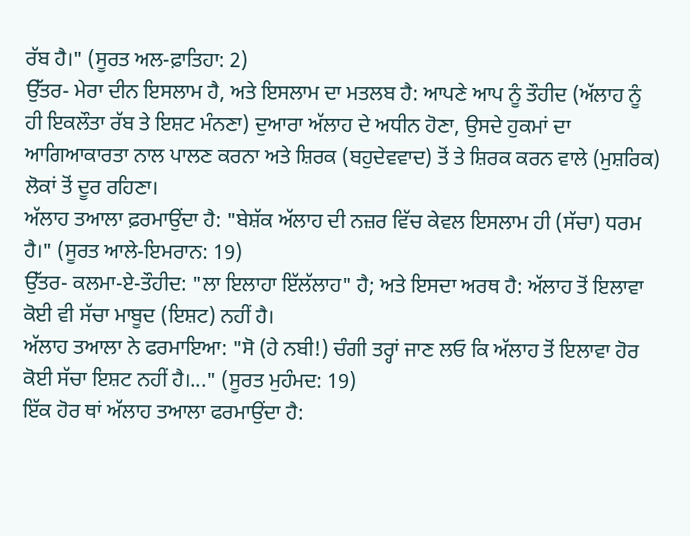ਰੱਬ ਹੈ।" (ਸੂਰਤ ਅਲ-ਫ਼ਾਤਿਹਾ: 2)
ਉੱਤਰ- ਮੇਰਾ ਦੀਨ ਇਸਲਾਮ ਹੈ, ਅਤੇ ਇਸਲਾਮ ਦਾ ਮਤਲਬ ਹੈ: ਆਪਣੇ ਆਪ ਨੂੰ ਤੌਹੀਦ (ਅੱਲਾਹ ਨੂੰ ਹੀ ਇਕਲੌਤਾ ਰੱਬ ਤੇ ਇਸ਼ਟ ਮੰਨਣਾ) ਦੁਆਰਾ ਅੱਲਾਹ ਦੇ ਅਧੀਨ ਹੋਣਾ, ਉਸਦੇ ਹੁਕਮਾਂ ਦਾ ਆਗਿਆਕਾਰਤਾ ਨਾਲ ਪਾਲਣ ਕਰਨਾ ਅਤੇ ਸ਼ਿਰਕ (ਬਹੁਦੇਵਵਾਦ) ਤੋਂ ਤੇ ਸ਼ਿਰਕ ਕਰਨ ਵਾਲੇ (ਮੁਸ਼ਰਿਕ) ਲੋਕਾਂ ਤੋਂ ਦੂਰ ਰਹਿਣਾ।
ਅੱਲਾਹ ਤਆਲਾ ਫ਼ਰਮਾਉਂਦਾ ਹੈ: "ਬੇਸ਼ੱਕ ਅੱਲਾਹ ਦੀ ਨਜ਼ਰ ਵਿੱਚ ਕੇਵਲ ਇਸਲਾਮ ਹੀ (ਸੱਚਾ) ਧਰਮ ਹੈ।" (ਸੂਰਤ ਆਲੇ-ਇਮਰਾਨ: 19)
ਉੱਤਰ- ਕਲਮਾ-ਏ-ਤੌਹੀਦ: "ਲਾ ਇਲਾਹਾ ਇੱਲੱਲਾਹ" ਹੈ; ਅਤੇ ਇਸਦਾ ਅਰਥ ਹੈ: ਅੱਲਾਹ ਤੋਂ ਇਲਾਵਾ ਕੋਈ ਵੀ ਸੱਚਾ ਮਾਬੂਦ (ਇਸ਼ਟ) ਨਹੀਂ ਹੈ।
ਅੱਲਾਹ ਤਆਲਾ ਨੇ ਫਰਮਾਇਆ: "ਸੋ (ਹੇ ਨਬੀ!) ਚੰਗੀ ਤਰ੍ਹਾਂ ਜਾਣ ਲਓ ਕਿ ਅੱਲਾਹ ਤੋਂ ਇਲਾਵਾ ਹੋਰ ਕੋਈ ਸੱਚਾ ਇਸ਼ਟ ਨਹੀਂ ਹੈ।..." (ਸੂਰਤ ਮੁਹੰਮਦ: 19)
ਇੱਕ ਹੋਰ ਥਾਂ ਅੱਲਾਹ ਤਆਲਾ ਫਰਮਾਉਂਦਾ ਹੈ: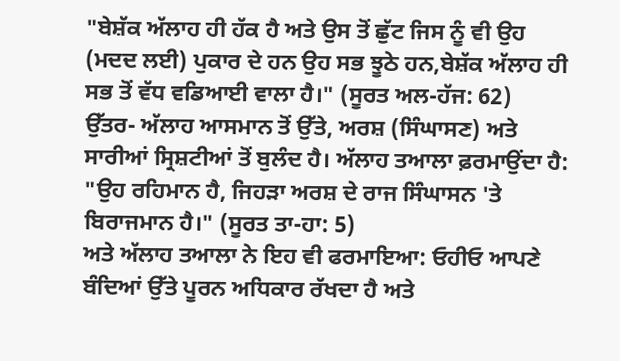"ਬੇਸ਼ੱਕ ਅੱਲਾਹ ਹੀ ਹੱਕ ਹੈ ਅਤੇ ਉਸ ਤੋਂ ਛੁੱਟ ਜਿਸ ਨੂੰ ਵੀ ਉਹ (ਮਦਦ ਲਈ) ਪੁਕਾਰ ਦੇ ਹਨ ਉਹ ਸਭ ਝੂਠੇ ਹਨ,ਬੇਸ਼ੱਕ ਅੱਲਾਹ ਹੀ ਸਭ ਤੋਂ ਵੱਧ ਵਡਿਆਈ ਵਾਲਾ ਹੈ।" (ਸੂਰਤ ਅਲ-ਹੱਜ: 62)
ਉੱਤਰ- ਅੱਲਾਹ ਆਸਮਾਨ ਤੋਂ ਉੱਤੇ, ਅਰਸ਼ (ਸਿੰਘਾਸਣ) ਅਤੇ ਸਾਰੀਆਂ ਸ੍ਰਿਸ਼ਟੀਆਂ ਤੋਂ ਬੁਲੰਦ ਹੈ। ਅੱਲਾਹ ਤਆਲਾ ਫ਼ਰਮਾਉਂਦਾ ਹੈ: "ਉਹ ਰਹਿਮਾਨ ਹੈ, ਜਿਹੜਾ ਅਰਸ਼ ਦੇ ਰਾਜ ਸਿੰਘਾਸਨ 'ਤੇ ਬਿਰਾਜਮਾਨ ਹੈ।" (ਸੂਰਤ ਤਾ-ਹਾ: 5)
ਅਤੇ ਅੱਲਾਹ ਤਆਲਾ ਨੇ ਇਹ ਵੀ ਫਰਮਾਇਆ: ਓਹੀਓ ਆਪਣੇ ਬੰਦਿਆਂ ਉੱਤੇ ਪੂਰਨ ਅਧਿਕਾਰ ਰੱਖਦਾ ਹੈ ਅਤੇ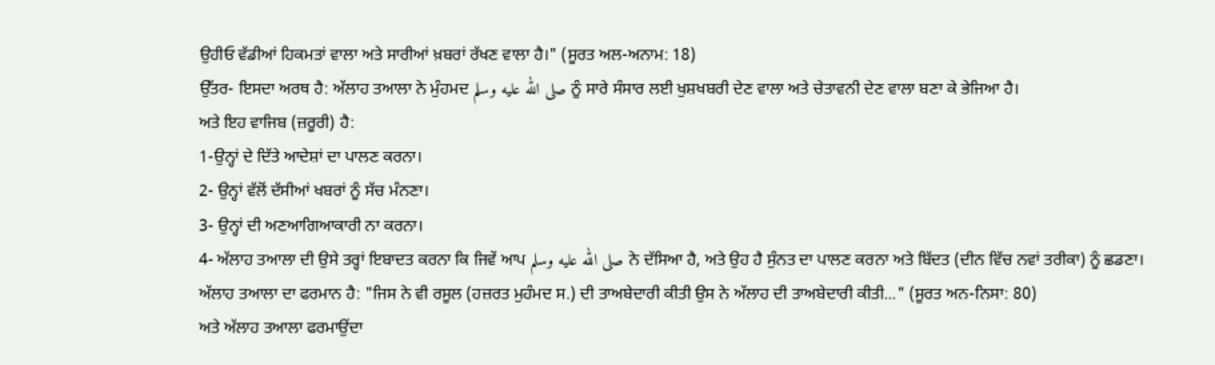ਉਹੀਓ ਵੱਡੀਆਂ ਹਿਕਮਤਾਂ ਵਾਲਾ ਅਤੇ ਸਾਰੀਆਂ ਖ਼ਬਰਾਂ ਰੱਖਣ ਵਾਲਾ ਹੈ।" (ਸੂਰਤ ਅਲ-ਅਨਾਮ: 18)
ਉੱਤਰ- ਇਸਦਾ ਅਰਥ ਹੈ: ਅੱਲਾਹ ਤਆਲਾ ਨੇ ਮੁੰਹਮਦ صلى الله عليه وسلم ਨੂੰ ਸਾਰੇ ਸੰਸਾਰ ਲਈ ਖੁਸ਼ਖਬਰੀ ਦੇਣ ਵਾਲਾ ਅਤੇ ਚੇਤਾਵਨੀ ਦੇਣ ਵਾਲਾ ਬਣਾ ਕੇ ਭੇਜਿਆ ਹੈ।
ਅਤੇ ਇਹ ਵਾਜਿਬ (ਜ਼ਰੂਰੀ) ਹੈ:
1-ਉਨ੍ਹਾਂ ਦੇ ਦਿੱਤੇ ਆਦੇਸ਼ਾਂ ਦਾ ਪਾਲਣ ਕਰਨਾ।
2- ਉਨ੍ਹਾਂ ਵੱਲੋਂ ਦੱਸੀਆਂ ਖਬਰਾਂ ਨੂੰ ਸੱਚ ਮੰਨਣਾ।
3- ਉਨ੍ਹਾਂ ਦੀ ਅਣਆਗਿਆਕਾਰੀ ਨਾ ਕਰਨਾ।
4- ਅੱਲਾਹ ਤਆਲਾ ਦੀ ਉਸੇ ਤਰ੍ਹਾਂ ਇਬਾਦਤ ਕਰਨਾ ਕਿ ਜਿਵੇਂ ਆਪ صلى الله عليه وسلم ਨੇ ਦੱਸਿਆ ਹੈ, ਅਤੇ ਉਹ ਹੈ ਸੁੰਨਤ ਦਾ ਪਾਲਣ ਕਰਨਾ ਅਤੇ ਬਿੱਦਤ (ਦੀਨ ਵਿੱਚ ਨਵਾਂ ਤਰੀਕਾ) ਨੂੰ ਛਡਣਾ।
ਅੱਲਾਹ ਤਆਲਾ ਦਾ ਫਰਮਾਨ ਹੈ: "ਜਿਸ ਨੇ ਵੀ ਰਸੂਲ (ਹਜ਼ਰਤ ਮੁਹੰਮਦ ਸ.) ਦੀ ਤਾਅਬੇਦਾਰੀ ਕੀਤੀ ਉਸ ਨੇ ਅੱਲਾਹ ਦੀ ਤਾਅਬੇਦਾਰੀ ਕੀਤੀ..." (ਸੂਰਤ ਅਨ-ਨਿਸਾ: 80)
ਅਤੇ ਅੱਲਾਹ ਤਆਲਾ ਫਰਮਾਉਂਦਾ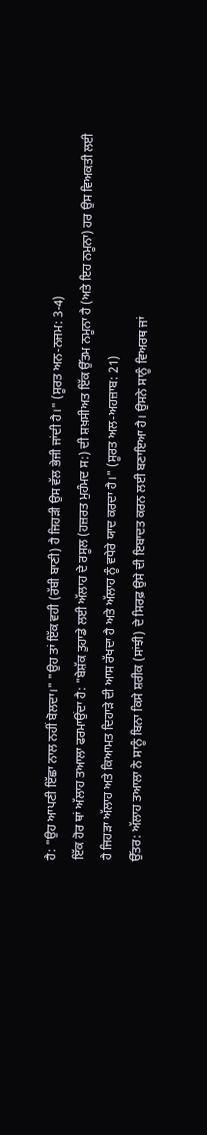ਹੈ: "ਉਹ ਆਪਣੀ ਇੱਛਾ ਨਾਲ ਨਹੀਂ ਬੋਲਦਾ।" "ਉਹ ਤਾਂ ਇੱਕ ਵਹੀ (ਰੱਬੀ ਬਾਣੀ) ਹੈ ਜਿਹੜੀ ਉਸ ਵੱਲ ਭੇਜੀ ਜਾਂਦੀ ਹੈ।" (ਸੂਰਤ ਅਨ-ਨਜਮ: 3-4)
ਇੱਕ ਹੋਰ ਥਾਂ ਅੱਲਾਹ ਤਆਲਾ ਫਰਮਾਉਂਦਾ ਹੈ: "ਬੇਸ਼ੱਕ ਤੁਹਾਡੇ ਲਈ ਅੱਲਾਹ ਦੇ ਰਸੂਲ (ਹਜ਼ਰਤ ਮੁਹੰਮਦ ਸ:) ਦੀ ਸ਼ਖ਼ਸੀਅਤ ਇੱਕ ਉੱਤਮ ਨਮੂਨਾ ਹੈ (ਅਤੇ ਇਹ ਨਮੂਨਾ) ਹਰ ਉਸ ਵਿਅਕਤੀ ਲਈ ਹੈ ਜਿਹੜਾ ਅੱਲਾਹ ਅਤੇ ਕਿਆਮਤ ਦਿਹਾੜੇ ਦੀ ਆਸ ਰੱਖਦਾ ਹੈ ਅਤੇ ਅੱਲਾਹ ਨੂੰ ਵਧੇਰੇ ਯਾਦ ਕਰਦਾ ਹੈ।" (ਸੂਰਤ ਅਲ-ਅਹਜ਼ਾਬ: 21)
ਉੱਤਰ: ਅੱਲਾਹ ਤਆਲਾ ਨੇ ਸਾਨੂੰ ਬਿਨਾ ਕਿਸੇ ਸ਼ਰੀਕ (ਸਾਂਝੀ) ਦੇ ਸਿਰਫ਼ ਉਸੇ ਦੀ ਇਬਾਦਤ ਕਰਨ ਲਈ ਬਣਾਇਆ ਹੈ। ਉਸਨੇ ਸਾਨੂੰ ਵਿਅਰਥ ਜਾਂ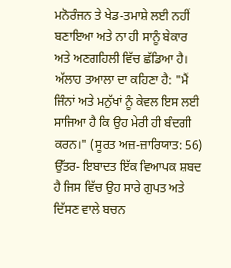ਮਨੋਰੰਜਨ ਤੇ ਖੇਡ-ਤਮਾਸ਼ੇ ਲਈ ਨਹੀਂ ਬਣਾਇਆ ਅਤੇ ਨਾ ਹੀ ਸਾਨੂੰ ਬੇਕਾਰ ਅਤੇ ਅਣਗਹਿਲੀ ਵਿੱਚ ਛੱਡਿਆ ਹੈ।
ਅੱਲਾਹ ਤਆਲਾ ਦਾ ਕਹਿਣਾ ਹੈ: "ਮੈਂ ਜਿੰਨਾਂ ਅਤੇ ਮਨੁੱਖਾਂ ਨੂੰ ਕੇਵਲ ਇਸ ਲਈ ਸਾਜਿਆ ਹੈ ਕਿ ਉਹ ਮੇਰੀ ਹੀ ਬੰਦਗੀ ਕਰਨ।" (ਸੂਰਤ ਅਜ਼-ਜ਼ਾਰਿਯਾਤ: 56)
ਉੱਤਰ- ਇਬਾਦਤ ਇੱਕ ਵਿਆਪਕ ਸ਼ਬਦ ਹੈ ਜਿਸ ਵਿੱਚ ਉਹ ਸਾਰੇ ਗੁਪਤ ਅਤੇ ਦਿੱਸਣ ਵਾਲੇ ਬਚਨ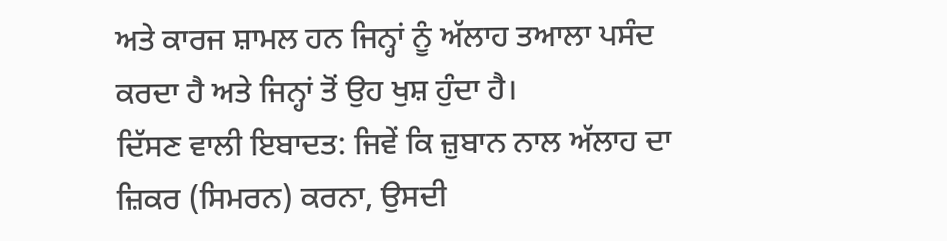ਅਤੇ ਕਾਰਜ ਸ਼ਾਮਲ ਹਨ ਜਿਨ੍ਹਾਂ ਨੂੰ ਅੱਲਾਹ ਤਆਲਾ ਪਸੰਦ ਕਰਦਾ ਹੈ ਅਤੇ ਜਿਨ੍ਹਾਂ ਤੋਂ ਉਹ ਖੁਸ਼ ਹੁੰਦਾ ਹੈ।
ਦਿੱਸਣ ਵਾਲੀ ਇਬਾਦਤ: ਜਿਵੇਂ ਕਿ ਜ਼ੁਬਾਨ ਨਾਲ ਅੱਲਾਹ ਦਾ ਜ਼ਿਕਰ (ਸਿਮਰਨ) ਕਰਨਾ, ਉਸਦੀ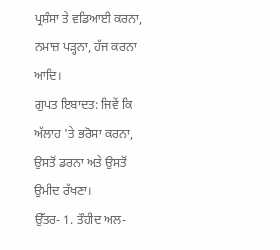ਪ੍ਰਸ਼ੰਸਾ ਤੇ ਵਡਿਆਈ ਕਰਨਾ, ਨਮਾਜ਼ ਪੜ੍ਹਨਾ, ਹੱਜ ਕਰਨਾ ਆਦਿ।
ਗੁਪਤ ਇਬਾਦਤ: ਜਿਵੇਂ ਕਿ ਅੱਲਾਹ 'ਤੇ ਭਰੋਸਾ ਕਰਨਾ, ਉਸਤੋਂ ਡਰਨਾ ਅਤੇ ਉਸਤੋਂ ਉਮੀਦ ਰੱਖਣਾ।
ਉੱਤਰ- 1. ਤੌਹੀਦ ਅਲ-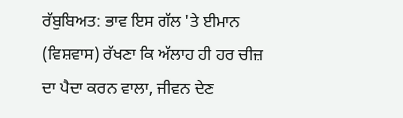ਰੱਬੁਬਿਅਤ: ਭਾਵ ਇਸ ਗੱਲ 'ਤੇ ਈਮਾਨ (ਵਿਸ਼ਵਾਸ) ਰੱਖਣਾ ਕਿ ਅੱਲਾਹ ਹੀ ਹਰ ਚੀਜ਼ ਦਾ ਪੈਦਾ ਕਰਨ ਵਾਲਾ, ਜੀਵਨ ਦੇਣ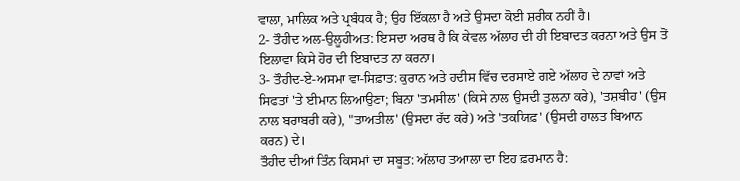ਵਾਲਾ, ਮਾਲਿਕ ਅਤੇ ਪ੍ਰਬੰਧਕ ਹੈ; ਉਹ ਇੱਕਲਾ ਹੈ ਅਤੇ ਉਸਦਾ ਕੋਈ ਸ਼ਰੀਕ ਨਹੀਂ ਹੈ।
2- ਤੌਹੀਦ ਅਲ-ਉਲੂਹੀਅਤ: ਇਸਦਾ ਅਰਥ ਹੈ ਕਿ ਕੇਵਲ ਅੱਲਾਹ ਦੀ ਹੀ ਇਬਾਦਤ ਕਰਨਾ ਅਤੇ ਉਸ ਤੋਂ ਇਲਾਵਾ ਕਿਸੇ ਹੋਰ ਦੀ ਇਬਾਦਤ ਨਾ ਕਰਨਾ।
3- ਤੌਹੀਦ-ਏ-ਅਸਮਾ ਵਾ-ਸਿਫ਼ਾਤ: ਕੁਰਾਨ ਅਤੇ ਹਦੀਸ ਵਿੱਚ ਦਰਸਾਏ ਗਏ ਅੱਲਾਹ ਦੇ ਨਾਵਾਂ ਅਤੇ ਸਿਫਤਾਂ 'ਤੇ ਈਮਾਨ ਲਿਆਉਣਾ; ਬਿਨਾ 'ਤਮਸੀਲ' (ਕਿਸੇ ਨਾਲ ਉਸਦੀ ਤੁਲਨਾ ਕਰੇ), 'ਤਸ਼ਬੀਹ' (ਉਸ ਨਾਲ ਬਰਾਬਰੀ ਕਰੇ), "ਤਾਅਤੀਲ' (ਉਸਦਾ ਰੱਦ ਕਰੇ) ਅਤੇ 'ਤਕਯਿਫ਼' (ਉਸਦੀ ਹਾਲਤ ਬਿਆਨ ਕਰਨ) ਦੇ।
ਤੌਹੀਦ ਦੀਆਂ ਤਿੰਨ ਕਿਸਮਾਂ ਦਾ ਸਬੂਤ: ਅੱਲਾਹ ਤਆਲਾ ਦਾ ਇਹ ਫ਼ਰਮਾਨ ਹੈ: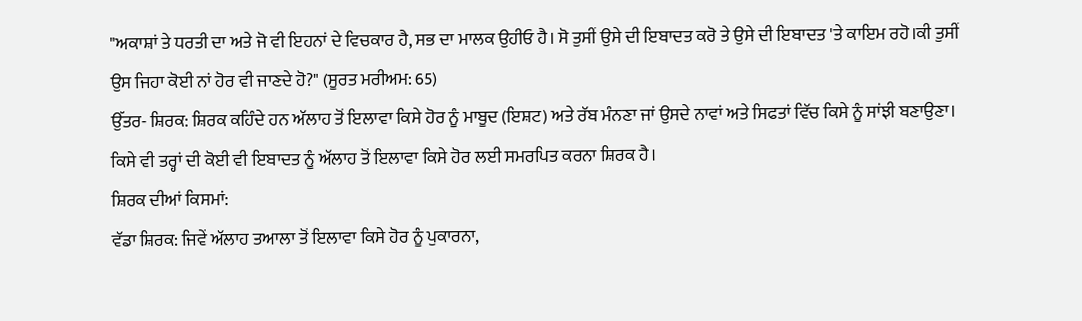"ਅਕਾਸ਼ਾਂ ਤੇ ਧਰਤੀ ਦਾ ਅਤੇ ਜੋ ਵੀ ਇਹਨਾਂ ਦੇ ਵਿਚਕਾਰ ਹੈ, ਸਭ ਦਾ ਮਾਲਕ ਉਹੀਓ ਹੈ। ਸੋ ਤੁਸੀਂ ਉਸੇ ਦੀ ਇਬਾਦਤ ਕਰੋ ਤੇ ਉਸੇ ਦੀ ਇਬਾਦਤ 'ਤੇ ਕਾਇਮ ਰਹੋ।ਕੀ ਤੁਸੀਂ ਉਸ ਜਿਹਾ ਕੋਈ ਨਾਂ ਹੋਰ ਵੀ ਜਾਣਦੇ ਹੋ?" (ਸੂਰਤ ਮਰੀਅਮ: 65)
ਉੱਤਰ- ਸ਼ਿਰਕ: ਸ਼ਿਰਕ ਕਹਿੰਦੇ ਹਨ ਅੱਲਾਹ ਤੋਂ ਇਲਾਵਾ ਕਿਸੇ ਹੋਰ ਨੂੰ ਮਾਬੂਦ (ਇਸ਼ਟ) ਅਤੇ ਰੱਬ ਮੰਨਣਾ ਜਾਂ ਉਸਦੇ ਨਾਵਾਂ ਅਤੇ ਸਿਫਤਾਂ ਵਿੱਚ ਕਿਸੇ ਨੂੰ ਸਾਂਝੀ ਬਣਾਉਣਾ।
ਕਿਸੇ ਵੀ ਤਰ੍ਹਾਂ ਦੀ ਕੋਈ ਵੀ ਇਬਾਦਤ ਨੂੰ ਅੱਲਾਹ ਤੋਂ ਇਲਾਵਾ ਕਿਸੇ ਹੋਰ ਲਈ ਸਮਰਪਿਤ ਕਰਨਾ ਸ਼ਿਰਕ ਹੈ।
ਸ਼ਿਰਕ ਦੀਆਂ ਕਿਸਮਾਂ:
ਵੱਡਾ ਸ਼ਿਰਕ: ਜਿਵੇਂ ਅੱਲਾਹ ਤਆਲਾ ਤੋਂ ਇਲਾਵਾ ਕਿਸੇ ਹੋਰ ਨੂੰ ਪੁਕਾਰਨਾ,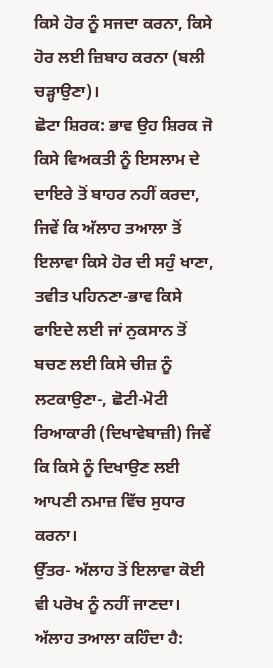ਕਿਸੇ ਹੋਰ ਨੂੰ ਸਜਦਾ ਕਰਨਾ, ਕਿਸੇ ਹੋਰ ਲਈ ਜ਼ਿਬਾਹ ਕਰਨਾ (ਬਲੀ ਚੜ੍ਹਾਉਣਾ)।
ਛੋਟਾ ਸ਼ਿਰਕ: ਭਾਵ ਉਹ ਸ਼ਿਰਕ ਜੋ ਕਿਸੇ ਵਿਅਕਤੀ ਨੂੰ ਇਸਲਾਮ ਦੇ ਦਾਇਰੇ ਤੋਂ ਬਾਹਰ ਨਹੀਂ ਕਰਦਾ, ਜਿਵੇਂ ਕਿ ਅੱਲਾਹ ਤਆਲਾ ਤੋਂ ਇਲਾਵਾ ਕਿਸੇ ਹੋਰ ਦੀ ਸਹੁੰ ਖਾਣਾ, ਤਵੀਤ ਪਹਿਨਣਾ-ਭਾਵ ਕਿਸੇ ਫਾਇਦੇ ਲਈ ਜਾਂ ਨੁਕਸਾਨ ਤੋਂ ਬਚਣ ਲਈ ਕਿਸੇ ਚੀਜ਼ ਨੂੰ ਲਟਕਾਉਣਾ-, ਛੋਟੀ-ਮੋਟੀ ਰਿਆਕਾਰੀ (ਦਿਖਾਵੇਬਾਜ਼ੀ) ਜਿਵੇਂ ਕਿ ਕਿਸੇ ਨੂੰ ਦਿਖਾਉਣ ਲਈ ਆਪਣੀ ਨਮਾਜ਼ ਵਿੱਚ ਸੁਧਾਰ ਕਰਨਾ।
ਉੱਤਰ- ਅੱਲਾਹ ਤੋਂ ਇਲਾਵਾ ਕੋਈ ਵੀ ਪਰੋਖ ਨੂੰ ਨਹੀਂ ਜਾਣਦਾ।
ਅੱਲਾਹ ਤਆਲਾ ਕਹਿੰਦਾ ਹੈ: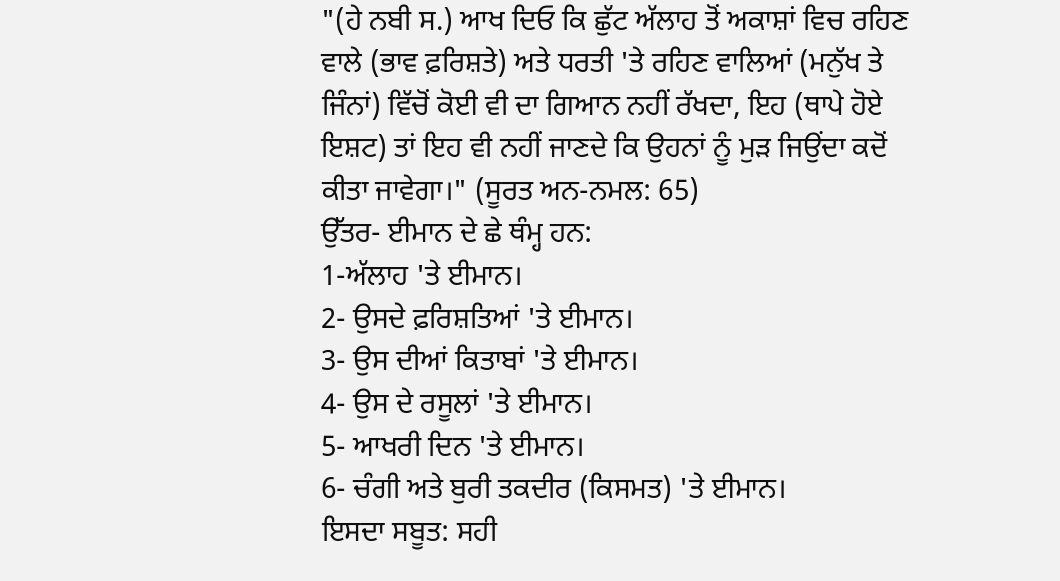"(ਹੇ ਨਬੀ ਸ.) ਆਖ ਦਿਓ ਕਿ ਛੁੱਟ ਅੱਲਾਹ ਤੋਂ ਅਕਾਸ਼ਾਂ ਵਿਚ ਰਹਿਣ ਵਾਲੇ (ਭਾਵ ਫ਼ਰਿਸ਼ਤੇ) ਅਤੇ ਧਰਤੀ 'ਤੇ ਰਹਿਣ ਵਾਲਿਆਂ (ਮਨੁੱਖ ਤੇ ਜਿੰਨਾਂ) ਵਿੱਚੋਂ ਕੋਈ ਵੀ ਦਾ ਗਿਆਨ ਨਹੀਂ ਰੱਖਦਾ, ਇਹ (ਥਾਪੇ ਹੋਏ ਇਸ਼ਟ) ਤਾਂ ਇਹ ਵੀ ਨਹੀਂ ਜਾਣਦੇ ਕਿ ਉਹਨਾਂ ਨੂੰ ਮੁੜ ਜਿਉਂਦਾ ਕਦੋਂ ਕੀਤਾ ਜਾਵੇਗਾ।" (ਸੂਰਤ ਅਨ-ਨਮਲ: 65)
ਉੱਤਰ- ਈਮਾਨ ਦੇ ਛੇ ਥੰਮ੍ਹ ਹਨ:
1-ਅੱਲਾਹ 'ਤੇ ਈਮਾਨ।
2- ਉਸਦੇ ਫ਼ਰਿਸ਼ਤਿਆਂ 'ਤੇ ਈਮਾਨ।
3- ਉਸ ਦੀਆਂ ਕਿਤਾਬਾਂ 'ਤੇ ਈਮਾਨ।
4- ਉਸ ਦੇ ਰਸੂਲਾਂ 'ਤੇ ਈਮਾਨ।
5- ਆਖਰੀ ਦਿਨ 'ਤੇ ਈਮਾਨ।
6- ਚੰਗੀ ਅਤੇ ਬੁਰੀ ਤਕਦੀਰ (ਕਿਸਮਤ) 'ਤੇ ਈਮਾਨ।
ਇਸਦਾ ਸਬੂਤ: ਸਹੀ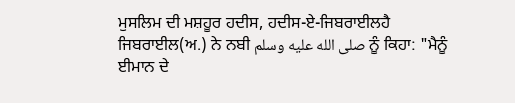ਮੁਸਲਿਮ ਦੀ ਮਸ਼ਹੂਰ ਹਦੀਸ, ਹਦੀਸ-ਏ-ਜਿਬਰਾਈਲਹੈ ਜਿਬਰਾਈਲ(ਅ.) ਨੇ ਨਬੀ صلى الله عليه وسلم ਨੂੰ ਕਿਹਾ: "ਮੈਨੂੰ ਈਮਾਨ ਦੇ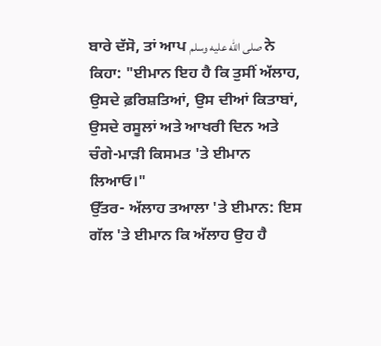ਬਾਰੇ ਦੱਸੋ, ਤਾਂ ਆਪ صلى الله عليه وسلم ਨੇ ਕਿਹਾ: "ਈਮਾਨ ਇਹ ਹੈ ਕਿ ਤੁਸੀਂ ਅੱਲਾਹ, ਉਸਦੇ ਫ਼ਰਿਸ਼ਤਿਆਂ, ਉਸ ਦੀਆਂ ਕਿਤਾਬਾਂ, ਉਸਦੇ ਰਸੂਲਾਂ ਅਤੇ ਆਖਰੀ ਦਿਨ ਅਤੇ ਚੰਗੇ-ਮਾੜੀ ਕਿਸਮਤ 'ਤੇ ਈਮਾਨ ਲਿਆਓ।"
ਉੱਤਰ- ਅੱਲਾਹ ਤਆਲਾ 'ਤੇ ਈਮਾਨ: ਇਸ ਗੱਲ 'ਤੇ ਈਮਾਨ ਕਿ ਅੱਲਾਹ ਉਹ ਹੈ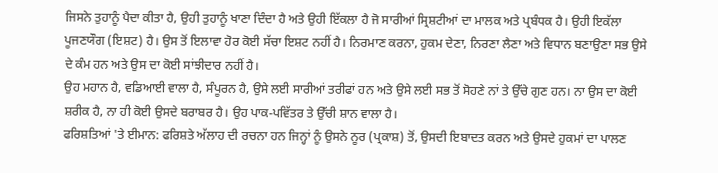ਜਿਸਨੇ ਤੁਹਾਨੂੰ ਪੈਦਾ ਕੀਤਾ ਹੈ, ਉਹੀ ਤੁਹਾਨੂੰ ਖਾਣਾ ਦਿੰਦਾ ਹੈ ਅਤੇ ਉਹੀ ਇੱਕਲਾ ਹੈ ਜੋ ਸਾਰੀਆਂ ਸ੍ਰਿਸ਼ਟੀਆਂ ਦਾ ਮਾਲਕ ਅਤੇ ਪ੍ਰਬੰਧਕ ਹੈ। ਉਹੀ ਇਕੱਲਾ ਪੂਜਣਯੌਗ (ਇਸ਼ਟ) ਹੈ। ਉਸ ਤੋਂ ਇਲਾਵਾ ਹੋਰ ਕੋਈ ਸੱਚਾ ਇਸ਼ਟ ਨਹੀਂ ਹੈ। ਨਿਰਮਾਣ ਕਰਨਾ, ਹੁਕਮ ਦੇਣਾ, ਨਿਰਣਾ ਲੈਣਾ ਅਤੇ ਵਿਧਾਨ ਬਣਾਉਣਾ ਸਭ ਉਸੇ ਦੇ ਕੰਮ ਹਨ ਅਤੇ ਉਸ ਦਾ ਕੋਈ ਸਾਂਝੀਦਾਰ ਨਹੀਂ ਹੈ।
ਉਹ ਮਹਾਨ ਹੈ, ਵਡਿਆਈ ਵਾਲਾ ਹੈ, ਸੰਪੂਰਨ ਹੈ, ਉਸੇ ਲਈ ਸਾਰੀਆਂ ਤਰੀਫਾਂ ਹਨ ਅਤੇ ਉਸੇ ਲਈ ਸਭ ਤੋਂ ਸੋਹਣੇ ਨਾਂ ਤੇ ਉੱਚੇ ਗੁਣ ਹਨ। ਨਾ ਉਸ ਦਾ ਕੋਈ ਸ਼ਰੀਕ ਹੈ, ਨਾ ਹੀ ਕੋਈ ਉਸਦੇ ਬਰਾਬਰ ਹੈ। ਉਹ ਪਾਕ-ਪਵਿੱਤਰ ਤੇ ਉੱਚੀ ਸ਼ਾਨ ਵਾਲਾ ਹੈ।
ਫਰਿਸ਼ਤਿਆਂ 'ਤੇ ਈਮਾਨ: ਫਰਿਸ਼ਤੇ ਅੱਲਾਹ ਦੀ ਰਚਨਾ ਹਨ ਜਿਨ੍ਹਾਂ ਨੂੰ ਉਸਨੇ ਨੂਰ (ਪ੍ਰਕਾਸ਼) ਤੋਂ, ਉਸਦੀ ਇਬਾਦਤ ਕਰਨ ਅਤੇ ਉਸਦੇ ਹੁਕਮਾਂ ਦਾ ਪਾਲਣ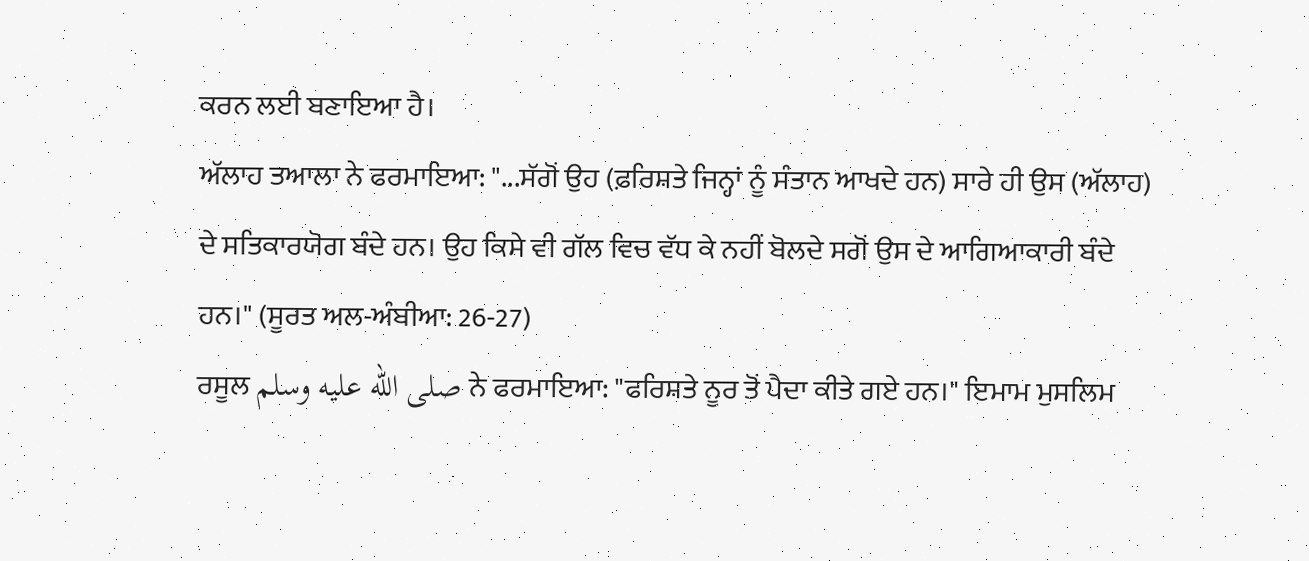ਕਰਨ ਲਈ ਬਣਾਇਆ ਹੈ।
ਅੱਲਾਹ ਤਆਲਾ ਨੇ ਫਰਮਾਇਆ: "...ਸੱਗੋਂ ਉਹ (ਫ਼ਰਿਸ਼ਤੇ ਜਿਨ੍ਹਾਂ ਨੂੰ ਸੰਤਾਨ ਆਖਦੇ ਹਨ) ਸਾਰੇ ਹੀ ਉਸ (ਅੱਲਾਹ) ਦੇ ਸਤਿਕਾਰਯੋਗ ਬੰਦੇ ਹਨ। ਉਹ ਕਿਸੇ ਵੀ ਗੱਲ ਵਿਚ ਵੱਧ ਕੇ ਨਹੀਂ ਬੋਲਦੇ ਸਗੋਂ ਉਸ ਦੇ ਆਗਿਆਕਾਰੀ ਬੰਦੇ ਹਨ।" (ਸੂਰਤ ਅਲ-ਅੰਬੀਆ: 26-27)
ਰਸੂਲ صلى الله عليه وسلم ਨੇ ਫਰਮਾਇਆ: "ਫਰਿਸ਼ਤੇ ਨੂਰ ਤੋਂ ਪੈਦਾ ਕੀਤੇ ਗਏ ਹਨ।" ਇਮਾਮ ਮੁਸਲਿਮ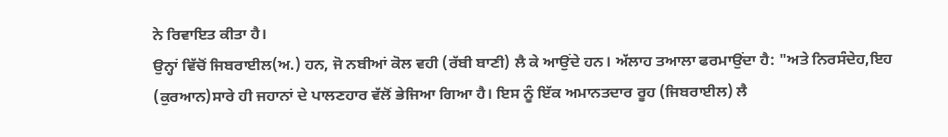ਨੇ ਰਿਵਾਇਤ ਕੀਤਾ ਹੈ।
ਉਨ੍ਹਾਂ ਵਿੱਚੋਂ ਜਿਬਰਾਈਲ(ਅ.) ਹਨ, ਜੋ ਨਬੀਆਂ ਕੋਲ ਵਹੀ (ਰੱਬੀ ਬਾਣੀ) ਲੈ ਕੇ ਆਉਂਦੇ ਹਨ। ਅੱਲਾਹ ਤਆਲਾ ਫਰਮਾਉਂਦਾ ਹੈ: "ਅਤੇ ਨਿਰਸੰਦੇਹ,ਇਹ (ਕੁਰਆਨ)ਸਾਰੇ ਹੀ ਜਹਾਨਾਂ ਦੇ ਪਾਲਣਹਾਰ ਵੱਲੋਂ ਭੇਜਿਆ ਗਿਆ ਹੈ। ਇਸ ਨੂੰ ਇੱਕ ਅਮਾਨਤਦਾਰ ਰੂਹ (ਜਿਬਰਾਈਲ) ਲੈ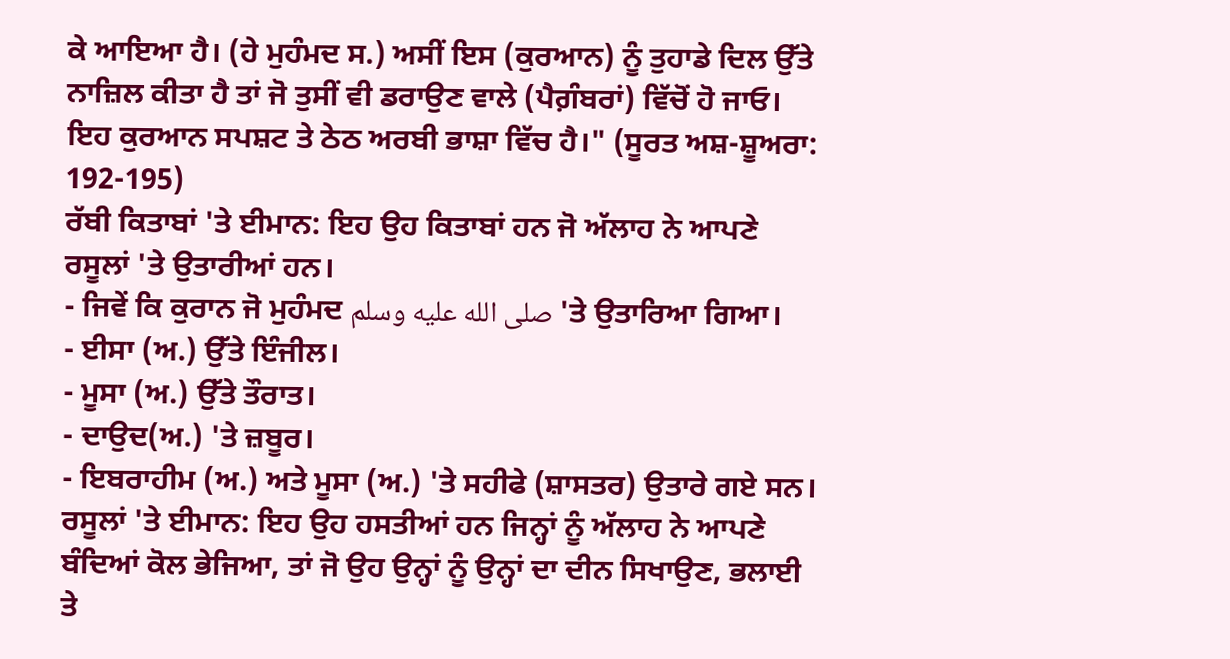ਕੇ ਆਇਆ ਹੈ। (ਹੇ ਮੁਹੰਮਦ ਸ.) ਅਸੀਂ ਇਸ (ਕੁਰਆਨ) ਨੂੰ ਤੁਹਾਡੇ ਦਿਲ ਉੱਤੇ ਨਾਜ਼ਿਲ ਕੀਤਾ ਹੈ ਤਾਂ ਜੋ ਤੁਸੀਂ ਵੀ ਡਰਾਉਣ ਵਾਲੇ (ਪੈਗ਼ੰਬਰਾਂ) ਵਿੱਚੋਂ ਹੋ ਜਾਓ। ਇਹ ਕੁਰਆਨ ਸਪਸ਼ਟ ਤੇ ਠੇਠ ਅਰਬੀ ਭਾਸ਼ਾ ਵਿੱਚ ਹੈ।" (ਸੂਰਤ ਅਸ਼-ਸ਼ੂਅਰਾ: 192-195)
ਰੱਬੀ ਕਿਤਾਬਾਂ 'ਤੇ ਈਮਾਨ: ਇਹ ਉਹ ਕਿਤਾਬਾਂ ਹਨ ਜੋ ਅੱਲਾਹ ਨੇ ਆਪਣੇ ਰਸੂਲਾਂ 'ਤੇ ਉਤਾਰੀਆਂ ਹਨ।
- ਜਿਵੇਂ ਕਿ ਕੁਰਾਨ ਜੋ ਮੁਹੰਮਦ صلى الله عليه وسلم 'ਤੇ ਉਤਾਰਿਆ ਗਿਆ।
- ਈਸਾ (ਅ.) ਉੱਤੇ ਇੰਜੀਲ।
- ਮੂਸਾ (ਅ.) ਉੱਤੇ ਤੌਰਾਤ।
- ਦਾਉਦ(ਅ.) 'ਤੇ ਜ਼ਬੂਰ।
- ਇਬਰਾਹੀਮ (ਅ.) ਅਤੇ ਮੂਸਾ (ਅ.) 'ਤੇ ਸਹੀਫੇ (ਸ਼ਾਸਤਰ) ਉਤਾਰੇ ਗਏ ਸਨ।
ਰਸੂਲਾਂ 'ਤੇ ਈਮਾਨ: ਇਹ ਉਹ ਹਸਤੀਆਂ ਹਨ ਜਿਨ੍ਹਾਂ ਨੂੰ ਅੱਲਾਹ ਨੇ ਆਪਣੇ ਬੰਦਿਆਂ ਕੋਲ ਭੇਜਿਆ, ਤਾਂ ਜੋ ਉਹ ਉਨ੍ਹਾਂ ਨੂੰ ਉਨ੍ਹਾਂ ਦਾ ਦੀਨ ਸਿਖਾਉਣ, ਭਲਾਈ ਤੇ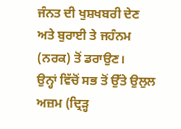ਜੰਨਤ ਦੀ ਖੁਸ਼ਖਬਰੀ ਦੇਣ ਅਤੇ ਬੁਰਾਈ ਤੇ ਜਹੰਨਮ (ਨਰਕ) ਤੋਂ ਡਰਾਉਣ।
ਉਨ੍ਹਾਂ ਵਿੱਚੋਂ ਸਭ ਤੋਂ ਉੱਤੇ ਉਲੁਲ ਅਜ਼ਮ (ਦ੍ਰਿੜ੍ਹ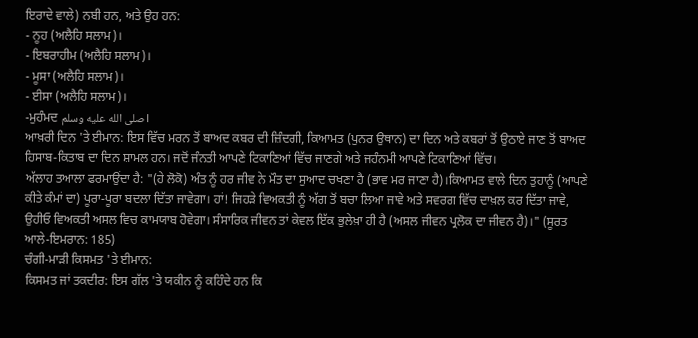ਇਰਾਦੇ ਵਾਲੇ) ਨਬੀ ਹਨ, ਅਤੇ ਉਹ ਹਨ:
- ਨੂਹ (ਅਲੈਹਿ ਸਲਾਮ)।
- ਇਬਰਾਹੀਮ (ਅਲੈਹਿ ਸਲਾਮ)।
- ਮੂਸਾ (ਅਲੈਹਿ ਸਲਾਮ)।
- ਈਸਾ (ਅਲੈਹਿ ਸਲਾਮ)।
-ਮੁਹੰਮਦ صلى الله عليه وسلم।
ਆਖ਼ਰੀ ਦਿਨ 'ਤੇ ਈਮਾਨ: ਇਸ ਵਿੱਚ ਮਰਨ ਤੋਂ ਬਾਅਦ ਕਬਰ ਦੀ ਜ਼ਿੰਦਗੀ, ਕਿਆਮਤ (ਪੁਨਰ ਉਥਾਨ) ਦਾ ਦਿਨ ਅਤੇ ਕਬਰਾਂ ਤੋਂ ਉਠਾਏ ਜਾਣ ਤੋਂ ਬਾਅਦ ਹਿਸਾਬ-ਕਿਤਾਬ ਦਾ ਦਿਨ ਸ਼ਾਮਲ ਹਨ। ਜਦੋਂ ਜੰਨਤੀ ਆਪਣੇ ਟਿਕਾਣਿਆਂ ਵਿੱਚ ਜਾਣਗੇ ਅਤੇ ਜਹੰਨਮੀ ਆਪਣੇ ਟਿਕਾਣਿਆਂ ਵਿੱਚ।
ਅੱਲਾਹ ਤਆਲਾ ਫਰਮਾਉਂਦਾ ਹੈ: "(ਹੇ ਲੋਕੋ) ਅੰਤ ਨੂੰ ਹਰ ਜੀਵ ਨੇ ਮੌਤ ਦਾ ਸੁਆਦ ਚਖਣਾ ਹੈ (ਭਾਵ ਮਰ ਜਾਣਾ ਹੈ)।ਕਿਆਮਤ ਵਾਲੇ ਦਿਨ ਤੁਹਾਨੂੰ (ਆਪਣੇ ਕੀਤੇ ਕੰਮਾਂ ਦਾ) ਪੂਰਾ-ਪੂਰਾ ਬਦਲਾ ਦਿੱਤਾ ਜਾਵੇਗਾ। ਹਾਂ! ਜਿਹੜੇ ਵਿਅਕਤੀ ਨੂੰ ਅੱਗ ਤੋਂ ਬਚਾ ਲਿਆ ਜਾਵੇ ਅਤੇ ਸਵਰਗ ਵਿੱਚ ਦਾਖ਼ਲ ਕਰ ਦਿੱਤਾ ਜਾਵੇ, ਉਹੀਓ ਵਿਅਕਤੀ ਅਸਲ ਵਿਚ ਕਾਮਯਾਬ ਹੋਵੇਗਾ। ਸੰਸਾਰਿਕ ਜੀਵਨ ਤਾਂ ਕੇਵਲ ਇੱਕ ਭੁਲੇਖ਼ਾ ਹੀ ਹੈ (ਅਸਲ ਜੀਵਨ ਪ੍ਰਲੋਕ ਦਾ ਜੀਵਨ ਹੈ)।" (ਸੂਰਤ ਆਲੇ-ਇਮਰਾਨ: 185)
ਚੰਗੀ-ਮਾੜੀ ਕਿਸਮਤ 'ਤੇ ਈਮਾਨ:
ਕਿਸਮਤ ਜਾਂ ਤਕਦੀਰ: ਇਸ ਗੱਲ 'ਤੇ ਯਕੀਨ ਨੂੰ ਕਹਿੰਦੇ ਹਨ ਕਿ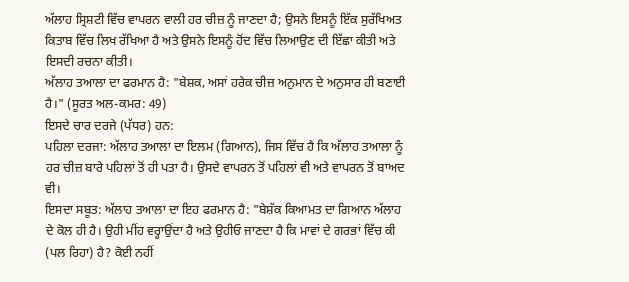ਅੱਲਾਹ ਸ੍ਰਿਸ਼ਟੀ ਵਿੱਚ ਵਾਪਰਨ ਵਾਲੀ ਹਰ ਚੀਜ਼ ਨੂੰ ਜਾਣਦਾ ਹੈ; ਉਸਨੇ ਇਸਨੂੰ ਇੱਕ ਸੁਰੱਖਿਅਤ ਕਿਤਾਬ ਵਿੱਚ ਲਿਖ ਰੱਖਿਆ ਹੈ ਅਤੇ ਉਸਨੇ ਇਸਨੂੰ ਹੋਂਦ ਵਿੱਚ ਲਿਆਉਣ ਦੀ ਇੱਛਾ ਕੀਤੀ ਅਤੇ ਇਸਦੀ ਰਚਨਾ ਕੀਤੀ।
ਅੱਲਾਹ ਤਆਲਾ ਦਾ ਫਰਮਾਨ ਹੈ: "ਬੇਸ਼ਕ, ਅਸਾਂ ਹਰੇਕ ਚੀਜ਼ ਅਨੁਮਾਨ ਦੇ ਅਨੁਸਾਰ ਹੀ ਬਣਾਈ ਹੈ।" (ਸੂਰਤ ਅਲ-ਕਮਰ: 49)
ਇਸਦੇ ਚਾਰ ਦਰਜੇ (ਪੱਧਰ) ਹਨ:
ਪਹਿਲਾ ਦਰਜਾ: ਅੱਲਾਹ ਤਆਲਾ ਦਾ ਇਲਮ (ਗਿਆਨ), ਜਿਸ ਵਿੱਚ ਹੈ ਕਿ ਅੱਲਾਹ ਤਆਲਾ ਨੂੰ ਹਰ ਚੀਜ਼ ਬਾਰੇ ਪਹਿਲਾਂ ਤੋਂ ਹੀ ਪਤਾ ਹੈ। ਉਸਦੇ ਵਾਪਰਨ ਤੋਂ ਪਹਿਲਾਂ ਵੀ ਅਤੇ ਵਾਪਰਨ ਤੋਂ ਬਾਅਦ ਵੀ।
ਇਸਦਾ ਸਬੂਤ: ਅੱਲਾਹ ਤਆਲਾ ਦਾ ਇਹ ਫਰਮਾਨ ਹੈ: "ਬੇਸ਼ੱਕ ਕਿਆਮਤ ਦਾ ਗਿਆਨ ਅੱਲਾਹ ਦੇ ਕੋਲ ਹੀ ਹੈ। ਉਹੀ ਮੀਂਹ ਵਰ੍ਹਾਉਂਦਾ ਹੈ ਅਤੇ ਉਹੀਓ ਜਾਣਦਾ ਹੈ ਕਿ ਮਾਵਾਂ ਦੇ ਗਰਭਾਂ ਵਿੱਚ ਕੀ (ਪਲ ਰਿਹਾ) ਹੈ? ਕੋਈ ਨਹੀਂ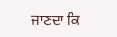ਜਾਣਦਾ ਕਿ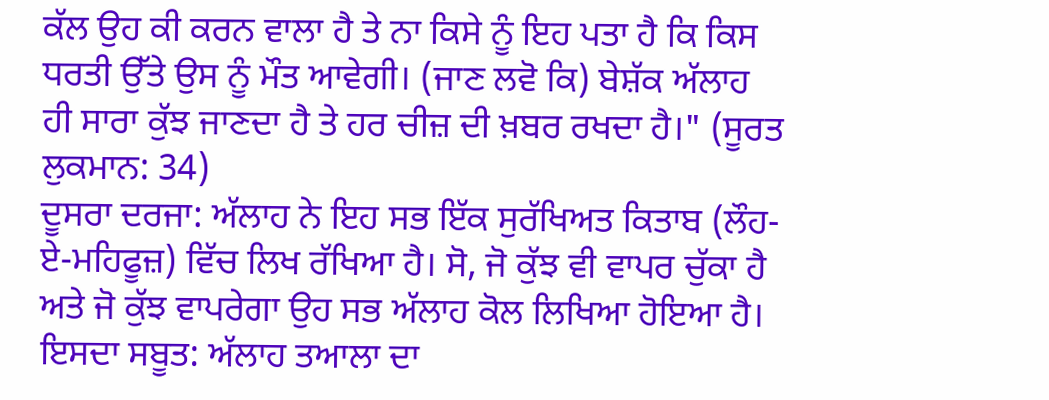ਕੱਲ ਉਹ ਕੀ ਕਰਨ ਵਾਲਾ ਹੈ ਤੇ ਨਾ ਕਿਸੇ ਨੂੰ ਇਹ ਪਤਾ ਹੈ ਕਿ ਕਿਸ ਧਰਤੀ ਉੱਤੇ ਉਸ ਨੂੰ ਮੌਤ ਆਵੇਗੀ। (ਜਾਣ ਲਵੋ ਕਿ) ਬੇਸ਼ੱਕ ਅੱਲਾਹ ਹੀ ਸਾਰਾ ਕੁੱਝ ਜਾਣਦਾ ਹੈ ਤੇ ਹਰ ਚੀਜ਼ ਦੀ ਖ਼ਬਰ ਰਖਦਾ ਹੈ।" (ਸੂਰਤ ਲੁਕਮਾਨ: 34)
ਦੂਸਰਾ ਦਰਜਾ: ਅੱਲਾਹ ਨੇ ਇਹ ਸਭ ਇੱਕ ਸੁਰੱਖਿਅਤ ਕਿਤਾਬ (ਲੌਹ-ਏ-ਮਹਿਫੂਜ਼) ਵਿੱਚ ਲਿਖ ਰੱਖਿਆ ਹੈ। ਸੋ, ਜੋ ਕੁੱਝ ਵੀ ਵਾਪਰ ਚੁੱਕਾ ਹੈ ਅਤੇ ਜੋ ਕੁੱਝ ਵਾਪਰੇਗਾ ਉਹ ਸਭ ਅੱਲਾਹ ਕੋਲ ਲਿਖਿਆ ਹੋਇਆ ਹੈ।
ਇਸਦਾ ਸਬੂਤ: ਅੱਲਾਹ ਤਆਲਾ ਦਾ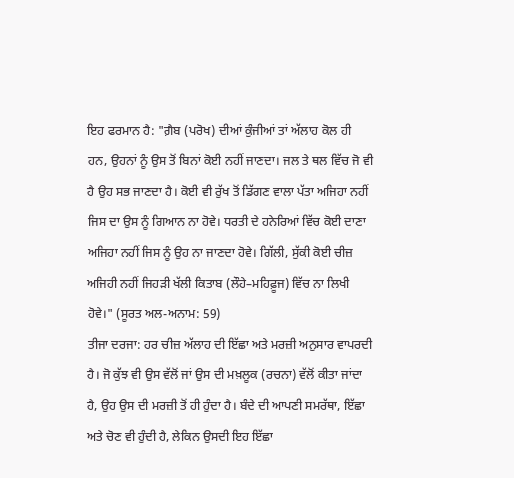ਇਹ ਫਰਮਾਨ ਹੈ: "ਗ਼ੈਬ (ਪਰੋਖ) ਦੀਆਂ ਕੁੰਜੀਆਂ ਤਾਂ ਅੱਲਾਹ ਕੋਲ ਹੀ ਹਨ, ਉਹਨਾਂ ਨੂੰ ਉਸ ਤੋਂ ਬਿਨਾਂ ਕੋਈ ਨਹੀਂ ਜਾਣਦਾ। ਜਲ ਤੇ ਥਲ ਵਿੱਚ ਜੋ ਵੀ ਹੈ ਉਹ ਸਭ ਜਾਣਦਾ ਹੈ। ਕੋਈ ਵੀ ਰੁੱਖ ਤੋਂ ਡਿੱਗਣ ਵਾਲਾ ਪੱਤਾ ਅਜਿਹਾ ਨਹੀਂ ਜਿਸ ਦਾ ਉਸ ਨੂੰ ਗਿਆਨ ਨਾ ਹੋਵੇ। ਧਰਤੀ ਦੇ ਹਨੇਰਿਆਂ ਵਿੱਚ ਕੋਈ ਦਾਣਾ ਅਜਿਹਾ ਨਹੀਂ ਜਿਸ ਨੂੰ ਉਹ ਨਾ ਜਾਣਦਾ ਹੋਵੇ। ਗਿੱਲੀ, ਸੁੱਕੀ ਕੋਈ ਚੀਜ਼ ਅਜਿਹੀ ਨਹੀਂ ਜਿਹੜੀ ਖੱਲੀ ਕਿਤਾਬ (ਲੌਹੇ–ਮਹਿਫ਼ੂਜ) ਵਿੱਚ ਨਾ ਲਿਖੀ ਹੋਵੇ।" (ਸੂਰਤ ਅਲ-ਅਨਾਮ: 59)
ਤੀਜਾ ਦਰਜਾ: ਹਰ ਚੀਜ਼ ਅੱਲਾਹ ਦੀ ਇੱਛਾ ਅਤੇ ਮਰਜ਼ੀ ਅਨੁਸਾਰ ਵਾਪਰਦੀ ਹੈ। ਜੋ ਕੁੱਝ ਵੀ ਉਸ ਵੱਲੋਂ ਜਾਂ ਉਸ ਦੀ ਮਖ਼ਲੂਕ (ਰਚਨਾ) ਵੱਲੋਂ ਕੀਤਾ ਜਾਂਦਾ ਹੈ, ਉਹ ਉਸ ਦੀ ਮਰਜ਼ੀ ਤੋਂ ਹੀ ਹੁੰਦਾ ਹੈ। ਬੰਦੇ ਦੀ ਆਪਣੀ ਸਮਰੱਥਾ, ਇੱਛਾ ਅਤੇ ਚੋਣ ਵੀ ਹੁੰਦੀ ਹੈ, ਲੇਕਿਨ ਉਸਦੀ ਇਹ ਇੱਛਾ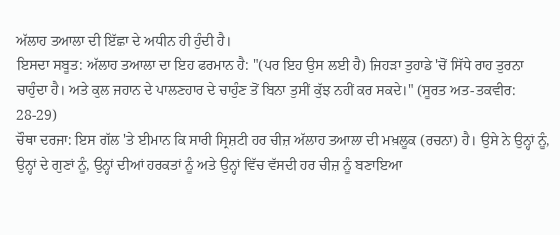ਅੱਲਾਹ ਤਆਲਾ ਦੀ ਇੱਛਾ ਦੇ ਅਧੀਨ ਹੀ ਹੁੰਦੀ ਹੈ।
ਇਸਦਾ ਸਬੂਤ: ਅੱਲਾਹ ਤਆਲਾ ਦਾ ਇਹ ਫਰਮਾਨ ਹੈ: "(ਪਰ ਇਹ ਉਸ ਲਈ ਹੈ) ਜਿਹੜਾ ਤੁਹਾਡੇ 'ਚੋਂ ਸਿੱਧੇ ਰਾਹ ਤੁਰਨਾ ਚਾਹੁੰਦਾ ਹੈ। ਅਤੇ ਕੁਲ ਜਹਾਨ ਦੇ ਪਾਲਣਹਾਰ ਦੇ ਚਾਹੁੰਣ ਤੋਂ ਬਿਨਾ ਤੁਸੀਂ ਕੁੱਝ ਨਹੀਂ ਕਰ ਸਕਦੇ।" (ਸੂਰਤ ਅਤ-ਤਕਵੀਰ: 28-29)
ਚੌਥਾ ਦਰਜਾ: ਇਸ ਗੱਲ 'ਤੇ ਈਮਾਨ ਕਿ ਸਾਰੀ ਸ੍ਰਿਸ਼ਟੀ ਹਰ ਚੀਜ਼ ਅੱਲਾਹ ਤਆਲਾ ਦੀ ਮਖ਼ਲੂਕ (ਰਚਨਾ) ਹੈ। ਉਸੇ ਨੇ ਉਨ੍ਹਾਂ ਨੂੰ, ਉਨ੍ਹਾਂ ਦੇ ਗੁਣਾਂ ਨੂੰ, ਉਨ੍ਹਾਂ ਦੀਆਂ ਹਰਕਤਾਂ ਨੂੰ ਅਤੇ ਉਨ੍ਹਾਂ ਵਿੱਚ ਵੱਸਦੀ ਹਰ ਚੀਜ਼ ਨੂੰ ਬਣਾਇਆ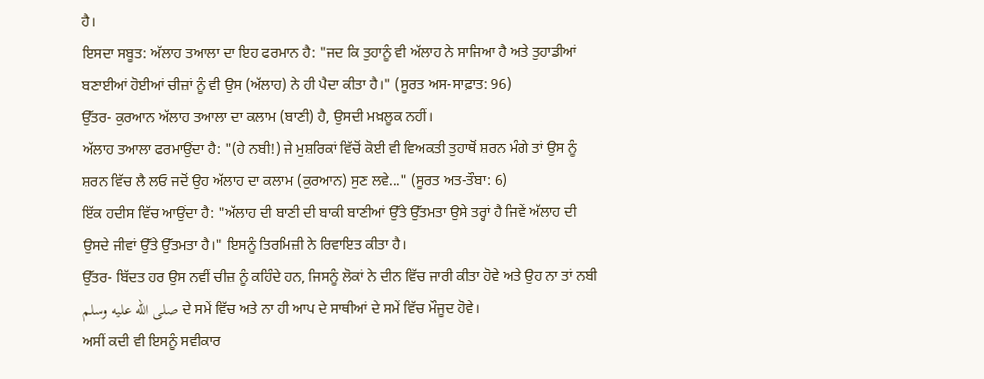ਹੈ।
ਇਸਦਾ ਸਬੂਤ: ਅੱਲਾਹ ਤਆਲਾ ਦਾ ਇਹ ਫਰਮਾਨ ਹੈ: "ਜਦ ਕਿ ਤੁਹਾਨੂੰ ਵੀ ਅੱਲਾਹ ਨੇ ਸਾਜਿਆ ਹੈ ਅਤੇ ਤੁਹਾਡੀਆਂ ਬਣਾਈਆਂ ਹੋਈਆਂ ਚੀਜ਼ਾਂ ਨੂੰ ਵੀ ਉਸ (ਅੱਲਾਹ) ਨੇ ਹੀ ਪੈਦਾ ਕੀਤਾ ਹੈ।" (ਸੂਰਤ ਅਸ-ਸਾਫ਼ਾਤ: 96)
ਉੱਤਰ- ਕੁਰਆਨ ਅੱਲਾਹ ਤਆਲਾ ਦਾ ਕਲਾਮ (ਬਾਣੀ) ਹੈ, ਉਸਦੀ ਮਖ਼ਲੂਕ ਨਹੀਂ।
ਅੱਲਾਹ ਤਆਲਾ ਫਰਮਾਉਂਦਾ ਹੈ: "(ਹੇ ਨਬੀ!) ਜੇ ਮੁਸ਼ਰਿਕਾਂ ਵਿੱਚੋਂ ਕੋਈ ਵੀ ਵਿਅਕਤੀ ਤੁਹਾਥੋਂ ਸ਼ਰਨ ਮੰਗੇ ਤਾਂ ਉਸ ਨੂੰ ਸ਼ਰਨ ਵਿੱਚ ਲੈ ਲਓ ਜਦੋਂ ਉਹ ਅੱਲਾਹ ਦਾ ਕਲਾਮ (ਕੁਰਆਨ) ਸੁਣ ਲਵੇ..." (ਸੂਰਤ ਅਤ-ਤੌਬਾ: 6)
ਇੱਕ ਹਦੀਸ ਵਿੱਚ ਆਉਂਦਾ ਹੈ: "ਅੱਲਾਹ ਦੀ ਬਾਣੀ ਦੀ ਬਾਕੀ ਬਾਣੀਆਂ ਉੱਤੇ ਉੱਤਮਤਾ ਉਸੇ ਤਰ੍ਹਾਂ ਹੈ ਜਿਵੇਂ ਅੱਲਾਹ ਦੀ ਉਸਦੇ ਜੀਵਾਂ ਉੱਤੇ ਉੱਤਮਤਾ ਹੈ।" ਇਸਨੂੰ ਤਿਰਮਿਜ਼ੀ ਨੇ ਰਿਵਾਇਤ ਕੀਤਾ ਹੈ।
ਉੱਤਰ- ਬਿੱਦਤ ਹਰ ਉਸ ਨਵੀਂ ਚੀਜ਼ ਨੂੰ ਕਹਿੰਦੇ ਹਨ, ਜਿਸਨੂੰ ਲੋਕਾਂ ਨੇ ਦੀਨ ਵਿੱਚ ਜਾਰੀ ਕੀਤਾ ਹੋਵੇ ਅਤੇ ਉਹ ਨਾ ਤਾਂ ਨਬੀ صلى الله عليه وسلم ਦੇ ਸਮੇਂ ਵਿੱਚ ਅਤੇ ਨਾ ਹੀ ਆਪ ਦੇ ਸਾਥੀਆਂ ਦੇ ਸਮੇਂ ਵਿੱਚ ਮੌਜੂਦ ਹੋਵੇ।
ਅਸੀਂ ਕਦੀ ਵੀ ਇਸਨੂੰ ਸਵੀਕਾਰ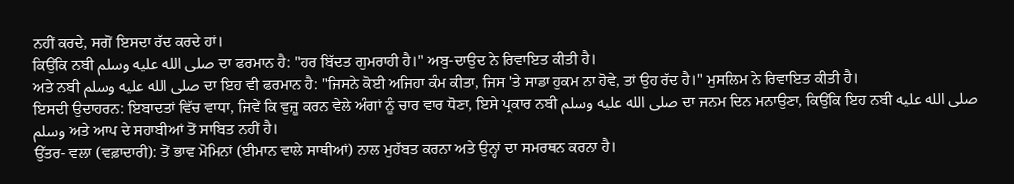ਨਹੀਂ ਕਰਦੇ, ਸਗੋਂ ਇਸਦਾ ਰੱਦ ਕਰਦੇ ਹਾਂ।
ਕਿਉਂਕਿ ਨਬੀ صلى الله عليه وسلم ਦਾ ਫਰਮਾਨ ਹੈ: "ਹਰ ਬਿੱਦਤ ਗੁਮਰਾਹੀ ਹੈ।" ਅਬੁ-ਦਾਉਦ ਨੇ ਰਿਵਾਇਤ ਕੀਤੀ ਹੈ।
ਅਤੇ ਨਬੀ صلى الله عليه وسلم ਦਾ ਇਹ ਵੀ ਫਰਮਾਨ ਹੈ: "ਜਿਸਨੇ ਕੋਈ ਅਜਿਹਾ ਕੰਮ ਕੀਤਾ, ਜਿਸ 'ਤੇ ਸਾਡਾ ਹੁਕਮ ਨਾ ਹੋਵੇ, ਤਾਂ ਉਹ ਰੱਦ ਹੈ।" ਮੁਸਲਿਮ ਨੇ ਰਿਵਾਇਤ ਕੀਤੀ ਹੈ।
ਇਸਦੀ ਉਦਾਹਰਨ: ਇਬਾਦਤਾਂ ਵਿੱਚ ਵਾਧਾ, ਜਿਵੇਂ ਕਿ ਵੁਜ਼ੂ ਕਰਨ ਵੇਲੇ ਅੰਗਾਂ ਨੂੰ ਚਾਰ ਵਾਰ ਧੋਣਾ, ਇਸੇ ਪ੍ਰਕਾਰ ਨਬੀ صلى الله عليه وسلم ਦਾ ਜਨਮ ਦਿਨ ਮਨਾਉਣਾ, ਕਿਉਂਕਿ ਇਹ ਨਬੀ صلى الله عليه وسلم ਅਤੇ ਆਪ ਦੇ ਸਹਾਬੀਆਂ ਤੋਂ ਸਾਬਿਤ ਨਹੀਂ ਹੈ।
ਉੱਤਰ- ਵਲਾ (ਵਫ਼ਾਦਾਰੀ): ਤੋਂ ਭਾਵ ਮੋਮਿਨਾਂ (ਈਮਾਨ ਵਾਲੇ ਸਾਥੀਆਂ) ਨਾਲ ਮੁਹੱਬਤ ਕਰਨਾ ਅਤੇ ਉਨ੍ਹਾਂ ਦਾ ਸਮਰਥਨ ਕਰਨਾ ਹੈ।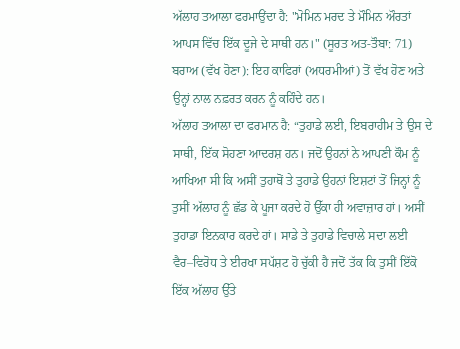ਅੱਲਾਹ ਤਆਲਾ ਫਰਮਾਉਂਦਾ ਹੈ: "ਮੋਮਿਨ ਮਰਦ ਤੇ ਮੌਮਿਨ ਔਰਤਾਂ ਆਪਸ ਵਿੱਚ ਇੱਕ ਦੂਜੇ ਦੇ ਸਾਥੀ ਹਨ।" (ਸੂਰਤ ਅਤ-ਤੌਬਾ: 71)
ਬਰਾਅ (ਵੱਖ ਹੋਣਾ): ਇਹ ਕਾਫਿਰਾਂ (ਅਧਰਮੀਆਂ) ਤੋਂ ਵੱਖ ਹੋਣ ਅਤੇ ਉਨ੍ਹਾਂ ਨਾਲ ਨਫ਼ਰਤ ਕਰਨ ਨੂੰ ਕਹਿੰਦੇ ਹਨ।
ਅੱਲਾਹ ਤਆਲਾ ਦਾ ਫਰਮਾਨ ਹੈ: “ਤੁਹਾਡੇ ਲਈ, ਇਬਰਾਹੀਮ ਤੇ ਉਸ ਦੇ ਸਾਥੀ, ਇੱਕ ਸੋਹਣਾ ਆਦਰਸ਼ ਹਨ। ਜਦੋਂ ਉਹਨਾਂ ਨੇ ਆਪਣੀ ਕੌਮ ਨੂੰ ਆਖਿਆ ਸੀ ਕਿ ਅਸੀਂ ਤੁਹਾਥੋਂ ਤੇ ਤੁਹਾਡੇ ਉਹਨਾਂ ਇਸ਼ਟਾਂ ਤੋਂ ਜਿਨ੍ਹਾਂ ਨੂੰ ਤੁਸੀਂ ਅੱਲਾਹ ਨੂੰ ਛੱਡ ਕੇ ਪੂਜਾ ਕਰਦੇ ਹੋ ਉੱਕਾ ਹੀ ਅਵਾਜ਼ਾਰ ਹਾਂ। ਅਸੀਂ ਤੁਹਾਡਾ ਇਨਕਾਰ ਕਰਦੇ ਹਾਂ। ਸਾਡੇ ਤੇ ਤੁਹਾਡੇ ਵਿਚਾਲੇ ਸਦਾ ਲਈ ਵੈਰ–ਵਿਰੋਧ ਤੇ ਈਰਖਾ ਸਪੱਸ਼ਟ ਹੋ ਚੁੱਕੀ ਹੈ ਜਦੋਂ ਤੱਕ ਕਿ ਤੁਸੀਂ ਇੱਕੋ ਇੱਕ ਅੱਲਾਹ ਉੱਤੇ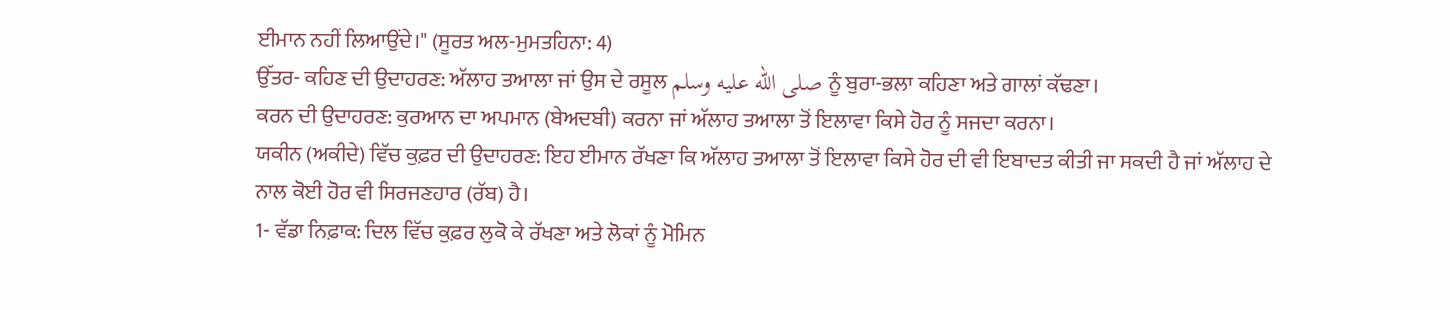ਈਮਾਨ ਨਹੀਂ ਲਿਆਉਂਦੇ।" (ਸੂਰਤ ਅਲ-ਮੁਮਤਹਿਨਾ: 4)
ਉੱਤਰ- ਕਹਿਣ ਦੀ ਉਦਾਹਰਣ: ਅੱਲਾਹ ਤਆਲਾ ਜਾਂ ਉਸ ਦੇ ਰਸੂਲ صلى الله عليه وسلم ਨੂੰ ਬੁਰਾ-ਭਲਾ ਕਹਿਣਾ ਅਤੇ ਗਾਲਾਂ ਕੱਢਣਾ।
ਕਰਨ ਦੀ ਉਦਾਹਰਣ: ਕੁਰਆਨ ਦਾ ਅਪਮਾਨ (ਬੇਅਦਬੀ) ਕਰਨਾ ਜਾਂ ਅੱਲਾਹ ਤਆਲਾ ਤੋਂ ਇਲਾਵਾ ਕਿਸੇ ਹੋਰ ਨੂੰ ਸਜਦਾ ਕਰਨਾ।
ਯਕੀਨ (ਅਕੀਦੇ) ਵਿੱਚ ਕੁਫ਼ਰ ਦੀ ਉਦਾਹਰਣ: ਇਹ ਈਮਾਨ ਰੱਖਣਾ ਕਿ ਅੱਲਾਹ ਤਆਲਾ ਤੋਂ ਇਲਾਵਾ ਕਿਸੇ ਹੋਰ ਦੀ ਵੀ ਇਬਾਦਤ ਕੀਤੀ ਜਾ ਸਕਦੀ ਹੈ ਜਾਂ ਅੱਲਾਹ ਦੇ ਨਾਲ ਕੋਈ ਹੋਰ ਵੀ ਸਿਰਜਣਹਾਰ (ਰੱਬ) ਹੈ।
1- ਵੱਡਾ ਨਿਫ਼ਾਕ: ਦਿਲ ਵਿੱਚ ਕੁਫ਼ਰ ਲੁਕੋ ਕੇ ਰੱਖਣਾ ਅਤੇ ਲੋਕਾਂ ਨੂੰ ਮੋਮਿਨ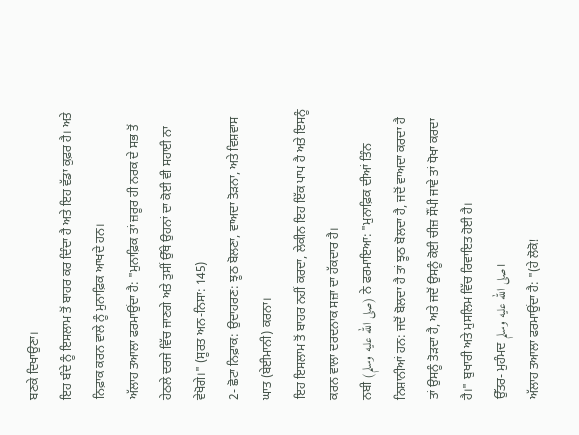ਬਣਕੇ ਦਿਖਾਉਣਾ।
ਇਹ ਬੰਦੇ ਨੂੰ ਇਸਲਾਮ ਤੋਂ ਬਾਹਰ ਕਰ ਦਿੰਦਾ ਹੈ ਅਤੇ ਇਹ ਵੱਡਾ ਕੁਫ਼ਰ ਹੈ। ਅਤੇ ਨਿਫ਼ਾਕ ਕਰਨ ਵਾਲੇ ਨੂੰ ਮੁਨਾਫ਼ਿਕ ਆਖਦੇ ਹਨ।
ਅੱਲਾਹ ਤਆਲਾ ਫਰਮਾਉਂਦਾ ਹੈ: "ਮੁਨਾਫ਼ਿਕ ਤਾਂ ਜ਼ਰੂਰ ਹੀ ਨਰਕ ਦੇ ਸਭ ਤੋਂ ਹੇਠਲੇ ਦਰਜੇ ਵਿੱਚ ਜਾਣਗੇ ਅਤੇ ਤੁਸੀਂ ਉੱਥੇ ਉਹਨਾਂ ਦਾ ਕੋਈ ਵੀ ਸਹਾਈ ਨਾ ਵੇਖੋਗੇ।" (ਸੂਰਤ ਅਨ-ਨਿਸਾ: 145)
2- ਛੋਟਾ ਨਿਫ਼ਾਕ: ਉਦਾਹਰਣ: ਝੂਠ ਬੋਲਣਾ, ਵਾਅਦਾ ਤੋੜਨਾ, ਅਤੇ ਵਿਸ਼ਵਾਸ ਘਾਤ (ਬੇਈਮਾਨੀ) ਕਰਨਾ।
ਇਹ ਇਸਲਾਮ ਤੋਂ ਬਾਹਰ ਨਹੀਂ ਕਰਦਾ, ਲੇਕੀਨ ਇਹ ਇੱਕ ਪਾਪ ਹੈ ਅਤੇ ਇਸਨੂੰ ਕਰਨ ਵਾਲਾ ਦਰਦਨਾਕ ਸਜ਼ਾ ਦਾ ਹੱਕਦਾਰ ਹੈ।
ਨਬੀ (صلى الله عليه وسلم) ਨੇ ਫਰਮਾਇਆ: "ਮੁਨਾਫ਼ਿਕ ਦੀਆਂ ਤਿੰਨ ਨਿਸ਼ਾਨੀਆਂ ਹਨ: ਜਦੋਂ ਬੋਲਦਾ ਹੈ ਤਾਂ ਝੂਠ ਬੋਲਦਾ ਹੈ, ਜਦੋਂ ਵਾਅਦਾ ਕਰਦਾ ਹੈ ਤਾਂ ਉਸਨੂੰ ਤੋੜਦਾ ਹੈ, ਅਤੇ ਜਦੋਂ ਉਸਨੂੰ ਕੋਈ ਚੀਜ਼ ਸੌਂਪੀ ਜਾਵੇ ਤਾਂ ਧੋਖਾ ਕਰਦਾ ਹੈ।" ਬੁਖਾਰੀ ਅਤੇ ਮੁਸਲਿਮ ਵਿੱਚ ਰਿਵਾਇਤ ਹੋਈ ਹੈ।
ਉੱਤਰ- ਮੁਹੰਮਦ صلى الله عليه وسلم।
ਅੱਲਾਹ ਤਆਲਾ ਫਰਮਾਉਂਦਾ ਹੈ: "(ਹੇ ਲੋਕੋ!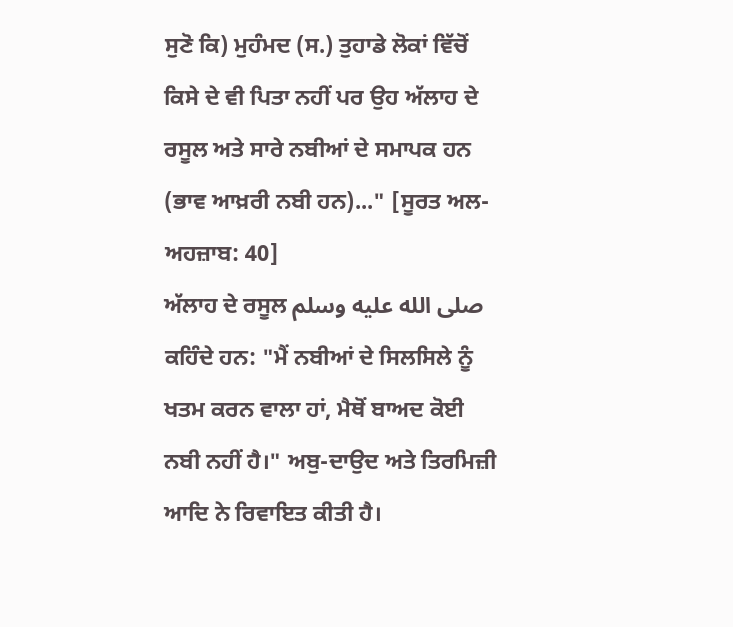ਸੁਣੋ ਕਿ) ਮੁਹੰਮਦ (ਸ.) ਤੁਹਾਡੇ ਲੋਕਾਂ ਵਿੱਚੋਂ ਕਿਸੇ ਦੇ ਵੀ ਪਿਤਾ ਨਹੀਂ ਪਰ ਉਹ ਅੱਲਾਹ ਦੇ ਰਸੂਲ ਅਤੇ ਸਾਰੇ ਨਬੀਆਂ ਦੇ ਸਮਾਪਕ ਹਨ (ਭਾਵ ਆਖ਼ਰੀ ਨਬੀ ਹਨ)..." [ਸੂਰਤ ਅਲ-ਅਹਜ਼ਾਬ: 40]
ਅੱਲਾਹ ਦੇ ਰਸੂਲ صلى الله عليه وسلم ਕਹਿੰਦੇ ਹਨ: "ਮੈਂ ਨਬੀਆਂ ਦੇ ਸਿਲਸਿਲੇ ਨੂੰ ਖਤਮ ਕਰਨ ਵਾਲਾ ਹਾਂ, ਮੈਥੋਂ ਬਾਅਦ ਕੋਈ ਨਬੀ ਨਹੀਂ ਹੈ।" ਅਬੁ-ਦਾਉਦ ਅਤੇ ਤਿਰਮਿਜ਼ੀ ਆਦਿ ਨੇ ਰਿਵਾਇਤ ਕੀਤੀ ਹੈ।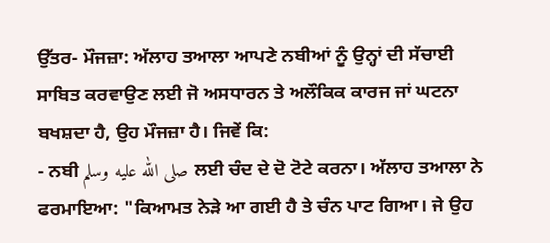ਉੱਤਰ- ਮੌਜਜ਼ਾ: ਅੱਲਾਹ ਤਆਲਾ ਆਪਣੇ ਨਬੀਆਂ ਨੂੰ ਉਨ੍ਹਾਂ ਦੀ ਸੱਚਾਈ ਸਾਬਿਤ ਕਰਵਾਉਣ ਲਈ ਜੋ ਅਸਧਾਰਨ ਤੇ ਅਲੌਕਿਕ ਕਾਰਜ ਜਾਂ ਘਟਨਾ ਬਖਸ਼ਦਾ ਹੈ, ਉਹ ਮੌਜਜ਼ਾ ਹੈ। ਜਿਵੇਂ ਕਿ:
- ਨਬੀ صلى الله عليه وسلم ਲਈ ਚੰਦ ਦੇ ਦੋ ਟੋਟੇ ਕਰਨਾ। ਅੱਲਾਹ ਤਆਲਾ ਨੇ ਫਰਮਾਇਆ: "ਕਿਆਮਤ ਨੇੜੇ ਆ ਗਈ ਹੈ ਤੇ ਚੰਨ ਪਾਟ ਗਿਆ। ਜੇ ਉਹ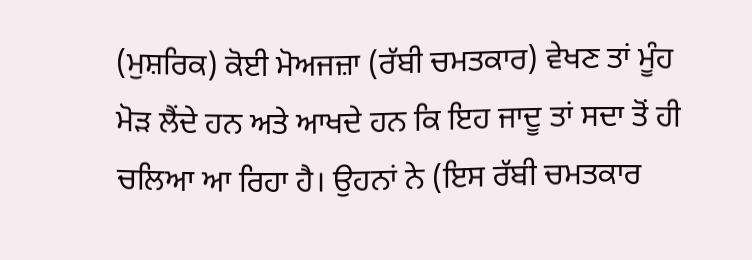(ਮੁਸ਼ਰਿਕ) ਕੋਈ ਮੋਅਜਜ਼ਾ (ਰੱਬੀ ਚਮਤਕਾਰ) ਵੇਖਣ ਤਾਂ ਮੂੰਹ ਮੋੜ ਲੈਂਦੇ ਹਨ ਅਤੇ ਆਖਦੇ ਹਨ ਕਿ ਇਹ ਜਾਦੂ ਤਾਂ ਸਦਾ ਤੋਂ ਹੀ ਚਲਿਆ ਆ ਰਿਹਾ ਹੈ। ਉਹਨਾਂ ਨੇ (ਇਸ ਰੱਬੀ ਚਮਤਕਾਰ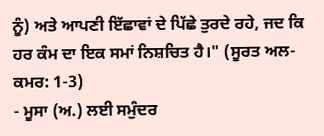ਨੂੰ) ਅਤੇ ਆਪਣੀ ਇੱਛਾਵਾਂ ਦੇ ਪਿੱਛੇ ਤੁਰਦੇ ਰਹੇ, ਜਦ ਕਿ ਹਰ ਕੰਮ ਦਾ ਇਕ ਸਮਾਂ ਨਿਸ਼ਚਿਤ ਹੈ।" (ਸੂਰਤ ਅਲ-ਕਮਰ: 1-3)
- ਮੂਸਾ (ਅ.) ਲਈ ਸਮੁੰਦਰ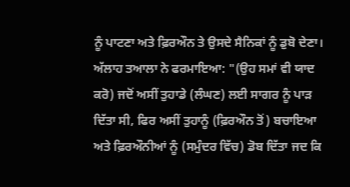ਨੂੰ ਪਾਟਣਾ ਅਤੇ ਫ਼ਿਰਔਨ ਤੇ ਉਸਦੇ ਸੈਨਿਕਾਂ ਨੂੰ ਡੁਬੋ ਦੇਣਾ। ਅੱਲਾਹ ਤਆਲਾ ਨੇ ਫਰਮਾਇਆ: "(ਉਹ ਸਮਾਂ ਵੀ ਯਾਦ ਕਰੋ) ਜਦੋਂ ਅਸੀਂ ਤੁਹਾਡੇ (ਲੰਘਣ) ਲਈ ਸਾਗਰ ਨੂੰ ਪਾੜ ਦਿੱਤਾ ਸੀ, ਫਿਰ ਅਸੀਂ ਤੁਹਾਨੂੰ (ਫ਼ਿਰਔਨ ਤੋਂ) ਬਚਾਇਆ ਅਤੇ ਫ਼ਿਰਔਨੀਆਂ ਨੂੰ (ਸਮੁੰਦਰ ਵਿੱਚ) ਡੋਬ ਦਿੱਤਾ ਜਦ ਕਿ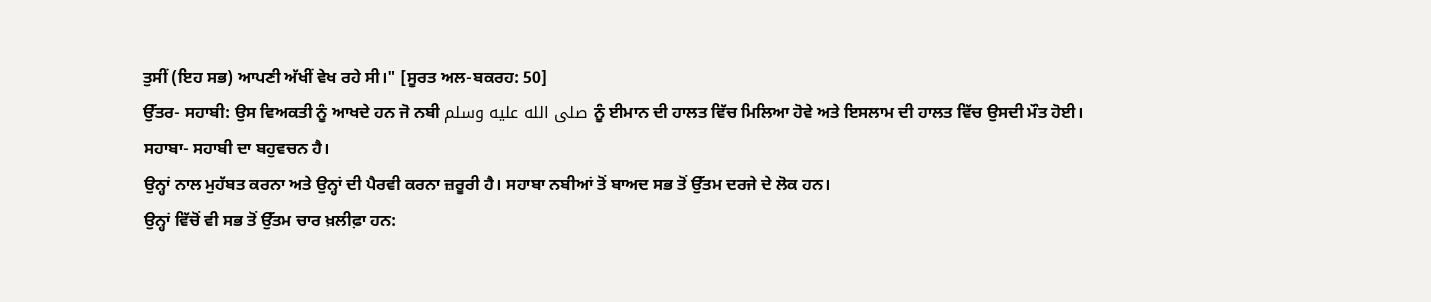ਤੁਸੀਂ (ਇਹ ਸਭ) ਆਪਣੀ ਅੱਖੀਂ ਵੇਖ ਰਹੇ ਸੀ।" [ਸੂਰਤ ਅਲ-ਬਕਰਹ: 50]
ਉੱਤਰ- ਸਹਾਬੀ: ਉਸ ਵਿਅਕਤੀ ਨੂੰ ਆਖਦੇ ਹਨ ਜੋ ਨਬੀ صلى الله عليه وسلم ਨੂੰ ਈਮਾਨ ਦੀ ਹਾਲਤ ਵਿੱਚ ਮਿਲਿਆ ਹੋਵੇ ਅਤੇ ਇਸਲਾਮ ਦੀ ਹਾਲਤ ਵਿੱਚ ਉਸਦੀ ਮੌਤ ਹੋਈ।
ਸਹਾਬਾ- ਸਹਾਬੀ ਦਾ ਬਹੁਵਚਨ ਹੈ।
ਉਨ੍ਹਾਂ ਨਾਲ ਮੁਹੱਬਤ ਕਰਨਾ ਅਤੇ ਉਨ੍ਹਾਂ ਦੀ ਪੈਰਵੀ ਕਰਨਾ ਜ਼ਰੂਰੀ ਹੈ। ਸਹਾਬਾ ਨਬੀਆਂ ਤੋਂ ਬਾਅਦ ਸਭ ਤੋਂ ਉੱਤਮ ਦਰਜੇ ਦੇ ਲੋਕ ਹਨ।
ਉਨ੍ਹਾਂ ਵਿੱਚੋਂ ਵੀ ਸਭ ਤੋਂ ਉੱਤਮ ਚਾਰ ਖ਼ਲੀਫ਼ਾ ਹਨ: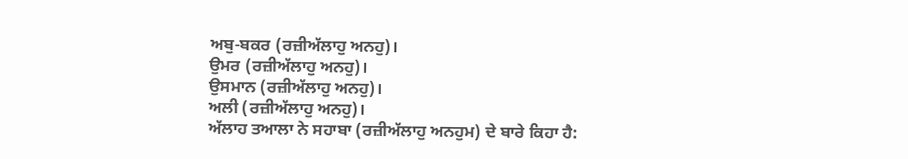ਅਬੁ-ਬਕਰ (ਰਜ਼ੀਅੱਲਾਹੁ ਅਨਹੁ)।
ਉਮਰ (ਰਜ਼ੀਅੱਲਾਹੁ ਅਨਹੁ)।
ਉਸਮਾਨ (ਰਜ਼ੀਅੱਲਾਹੁ ਅਨਹੁ)।
ਅਲੀ (ਰਜ਼ੀਅੱਲਾਹੁ ਅਨਹੁ)।
ਅੱਲਾਹ ਤਆਲਾ ਨੇ ਸਹਾਬਾ (ਰਜ਼ੀਅੱਲਾਹੁ ਅਨਹੁਮ) ਦੇ ਬਾਰੇ ਕਿਹਾ ਹੈ: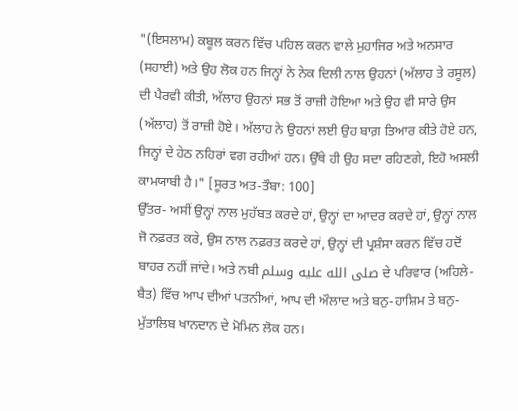"(ਇਸਲਾਮ) ਕਬੂਲ ਕਰਨ ਵਿੱਚ ਪਹਿਲ ਕਰਨ ਵਾਲੇ ਮੁਹਾਜਿਰ ਅਤੇ ਅਨਸਾਰ (ਸਹਾਈ) ਅਤੇ ਉਹ ਲੋਕ ਹਨ ਜਿਨ੍ਹਾਂ ਨੇ ਨੇਕ ਦਿਲੀ ਨਾਲ ਉਹਨਾਂ (ਅੱਲਾਹ ਤੇ ਰਸੂਲ) ਦੀ ਪੈਰਵੀ ਕੀਤੀ, ਅੱਲਾਹ ਉਹਨਾਂ ਸਭ ਤੋਂ ਰਾਜ਼ੀ ਹੋਇਆ ਅਤੇ ਉਹ ਵੀ ਸਾਰੇ ਉਸ (ਅੱਲਾਹ) ਤੋਂ ਰਾਜ਼ੀ ਹੋਏ। ਅੱਲਾਹ ਨੇ ਉਹਨਾਂ ਲਈ ਉਹ ਬਾਗ਼ ਤਿਆਰ ਕੀਤੇ ਹੋਏ ਹਨ, ਜਿਨ੍ਹਾਂ ਦੇ ਹੇਠ ਨਹਿਰਾਂ ਵਗ ਰਹੀਆਂ ਹਨ। ਉੱਥੇ ਹੀ ਉਹ ਸਦਾ ਰਹਿਣਗੇ, ਇਹੋ ਅਸਲੀ ਕਾਮਯਾਬੀ ਹੈ।" [ਸੂਰਤ ਅਤ-ਤੌਬਾ: 100]
ਉੱਤਰ- ਅਸੀਂ ਉਨ੍ਹਾਂ ਨਾਲ ਮੁਹੱਬਤ ਕਰਦੇ ਹਾਂ, ਉਨ੍ਹਾਂ ਦਾ ਆਦਰ ਕਰਦੇ ਹਾਂ, ਉਨ੍ਹਾਂ ਨਾਲ ਜੋ ਨਫ਼ਰਤ ਕਰੇ, ਉਸ ਨਾਲ ਨਫ਼ਰਤ ਕਰਦੇ ਹਾਂ, ਉਨ੍ਹਾਂ ਦੀ ਪ੍ਰਸ਼ੰਸਾ ਕਰਨ ਵਿੱਚ ਹਦੋਂ ਬਾਹਰ ਨਹੀਂ ਜਾਂਦੇ। ਅਤੇ ਨਬੀ صلى الله عليه وسلم ਦੇ ਪਰਿਵਾਰ (ਅਹਿਲੇ-ਬੈਤ) ਵਿੱਚ ਆਪ ਦੀਆਂ ਪਤਨੀਆਂ, ਆਪ ਦੀ ਔਲਾਦ ਅਤੇ ਬਨੁ-ਹਾਸ਼ਿਮ ਤੇ ਬਨੁ-ਮੁੱਤਾਲਿਬ ਖਾਨਦਾਨ ਦੇ ਮੋਮਿਨ ਲੋਕ ਹਨ।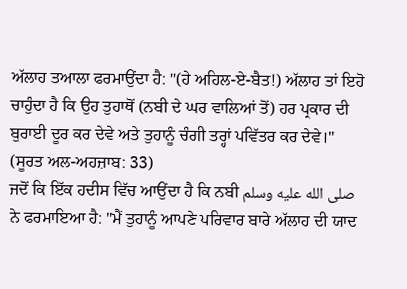ਅੱਲਾਹ ਤਆਲਾ ਫਰਮਾਉਂਦਾ ਹੈ: "(ਹੇ ਅਹਿਲ-ਏ-ਬੈਤ!) ਅੱਲਾਹ ਤਾਂ ਇਹੋ ਚਾਹੁੰਦਾ ਹੈ ਕਿ ਉਹ ਤੁਹਾਥੋਂ (ਨਬੀ ਦੇ ਘਰ ਵਾਲਿਆਂ ਤੋਂ) ਹਰ ਪ੍ਰਕਾਰ ਦੀ ਬੁਰਾਈ ਦੂਰ ਕਰ ਦੇਵੇ ਅਤੇ ਤੁਹਾਨੂੰ ਚੰਗੀ ਤਰ੍ਹਾਂ ਪਵਿੱਤਰ ਕਰ ਦੇਵੇ।" (ਸੂਰਤ ਅਲ-ਅਹਜ਼ਾਬ: 33)
ਜਦੋਂ ਕਿ ਇੱਕ ਹਦੀਸ ਵਿੱਚ ਆਉਂਦਾ ਹੈ ਕਿ ਨਬੀ صلى الله عليه وسلم ਨੇ ਫਰਮਾਇਆ ਹੈ: "ਮੈਂ ਤੁਹਾਨੂੰ ਆਪਣੇ ਪਰਿਵਾਰ ਬਾਰੇ ਅੱਲਾਹ ਦੀ ਯਾਦ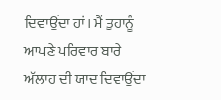ਦਿਵਾਉਂਦਾ ਹਾਂ। ਮੈਂ ਤੁਹਾਨੂੰ ਆਪਣੇ ਪਰਿਵਾਰ ਬਾਰੇ ਅੱਲਾਹ ਦੀ ਯਾਦ ਦਿਵਾਉਂਦਾ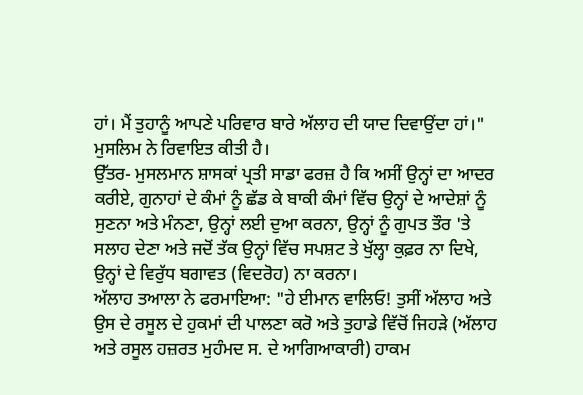ਹਾਂ। ਮੈਂ ਤੁਹਾਨੂੰ ਆਪਣੇ ਪਰਿਵਾਰ ਬਾਰੇ ਅੱਲਾਹ ਦੀ ਯਾਦ ਦਿਵਾਉਂਦਾ ਹਾਂ।" ਮੁਸਲਿਮ ਨੇ ਰਿਵਾਇਤ ਕੀਤੀ ਹੈ।
ਉੱਤਰ- ਮੁਸਲਮਾਨ ਸ਼ਾਸਕਾਂ ਪ੍ਰਤੀ ਸਾਡਾ ਫਰਜ਼ ਹੈ ਕਿ ਅਸੀਂ ਉਨ੍ਹਾਂ ਦਾ ਆਦਰ ਕਰੀਏ, ਗੁਨਾਹਾਂ ਦੇ ਕੰਮਾਂ ਨੂੰ ਛੱਡ ਕੇ ਬਾਕੀ ਕੰਮਾਂ ਵਿੱਚ ਉਨ੍ਹਾਂ ਦੇ ਆਦੇਸ਼ਾਂ ਨੂੰ ਸੁਣਨਾ ਅਤੇ ਮੰਨਣਾ, ਉਨ੍ਹਾਂ ਲਈ ਦੁਆ ਕਰਨਾ, ਉਨ੍ਹਾਂ ਨੂੰ ਗੁਪਤ ਤੌਰ 'ਤੇ ਸਲਾਹ ਦੇਣਾ ਅਤੇ ਜਦੋਂ ਤੱਕ ਉਨ੍ਹਾਂ ਵਿੱਚ ਸਪਸ਼ਟ ਤੇ ਖੁੱਲ੍ਹਾ ਕੁਫ਼ਰ ਨਾ ਦਿਖੇ, ਉਨ੍ਹਾਂ ਦੇ ਵਿਰੁੱਧ ਬਗਾਵਤ (ਵਿਦਰੋਹ) ਨਾ ਕਰਨਾ।
ਅੱਲਾਹ ਤਆਲਾ ਨੇ ਫਰਮਾਇਆ: "ਹੇ ਈਮਾਨ ਵਾਲਿਓ! ਤੁਸੀਂ ਅੱਲਾਹ ਅਤੇ ਉਸ ਦੇ ਰਸੂਲ ਦੇ ਹੁਕਮਾਂ ਦੀ ਪਾਲਣਾ ਕਰੋ ਅਤੇ ਤੁਹਾਡੇ ਵਿੱਚੋਂ ਜਿਹੜੇ (ਅੱਲਾਹ ਅਤੇ ਰਸੂਲ ਹਜ਼ਰਤ ਮੁਹੰਮਦ ਸ. ਦੇ ਆਗਿਆਕਾਰੀ) ਹਾਕਮ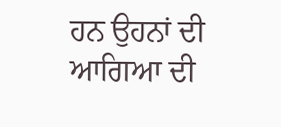ਹਨ ਉਹਨਾਂ ਦੀ ਆਗਿਆ ਦੀ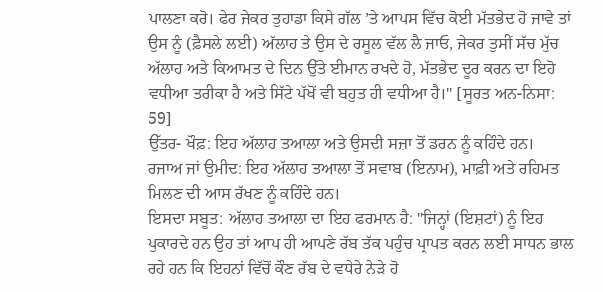ਪਾਲਣਾ ਕਰੋ। ਫੇਰ ਜੇਕਰ ਤੁਹਾਡਾ ਕਿਸੇ ਗੱਲ ’ਤੇ ਆਪਸ ਵਿੱਚ ਕੋਈ ਮੱਤਭੇਦ ਹੋ ਜਾਵੇ ਤਾਂ ਉਸ ਨੂੰ (ਫ਼ੈਸਲੇ ਲਈ) ਅੱਲਾਹ ਤੇ ਉਸ ਦੇ ਰਸੂਲ ਵੱਲ ਲੈ ਜਾਓ, ਜੇਕਰ ਤੁਸੀਂ ਸੱਚ ਮੁੱਚ ਅੱਲਾਹ ਅਤੇ ਕਿਆਮਤ ਦੇ ਦਿਨ ਉੱਤੇ ਈਮਾਨ ਰਖਦੇ ਹੋ, ਮੱਤਭੇਦ ਦੂਰ ਕਰਨ ਦਾ ਇਹੋ ਵਧੀਆ ਤਰੀਕਾ ਹੈ ਅਤੇ ਸਿੱਟੇ ਪੱਖੋਂ ਵੀ ਬਹੁਤ ਹੀ ਵਧੀਆ ਹੈ।" [ਸੂਰਤ ਅਨ-ਨਿਸਾ: 59]
ਉੱਤਰ- ਖੌਫ਼: ਇਹ ਅੱਲਾਹ ਤਆਲਾ ਅਤੇ ਉਸਦੀ ਸਜ਼ਾ ਤੋਂ ਡਰਨ ਨੂੰ ਕਹਿੰਦੇ ਹਨ।
ਰਜਾਅ ਜਾਂ ਉਮੀਦ: ਇਹ ਅੱਲਾਹ ਤਆਲਾ ਤੋਂ ਸਵਾਬ (ਇਨਾਮ), ਮਾਫ਼ੀ ਅਤੇ ਰਹਿਮਤ ਮਿਲਣ ਦੀ ਆਸ ਰੱਖਣ ਨੂੰ ਕਹਿੰਦੇ ਹਨ।
ਇਸਦਾ ਸਬੂਤ: ਅੱਲਾਹ ਤਆਲਾ ਦਾ ਇਹ ਫਰਮਾਨ ਹੈ: "ਜਿਨ੍ਹਾਂ (ਇਸ਼ਟਾਂ) ਨੂੰ ਇਹ ਪੁਕਾਰਦੇ ਹਨ ਉਹ ਤਾਂ ਆਪ ਹੀ ਆਪਣੇ ਰੱਬ ਤੱਕ ਪਹੁੰਚ ਪ੍ਰਾਪਤ ਕਰਨ ਲਈ ਸਾਧਨ ਭਾਲ ਰਹੇ ਹਨ ਕਿ ਇਹਨਾਂ ਵਿੱਚੋਂ ਕੌਣ ਰੱਬ ਦੇ ਵਧੇਰੇ ਨੇੜੇ ਹੋ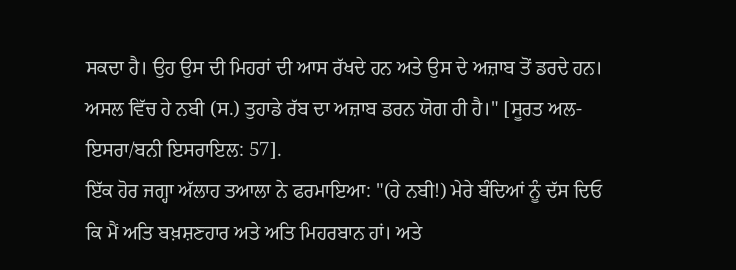ਸਕਦਾ ਹੈ। ਉਹ ਉਸ ਦੀ ਮਿਹਰਾਂ ਦੀ ਆਸ ਰੱਖਦੇ ਹਨ ਅਤੇ ਉਸ ਦੇ ਅਜ਼ਾਬ ਤੋਂ ਡਰਦੇ ਹਨ। ਅਸਲ ਵਿੱਚ ਹੇ ਨਬੀ (ਸ.) ਤੁਹਾਡੇ ਰੱਬ ਦਾ ਅਜ਼ਾਬ ਡਰਨ ਯੋਗ ਹੀ ਹੈ।" [ਸੂਰਤ ਅਲ-ਇਸਰਾ/ਬਨੀ ਇਸਰਾਇਲ: 57].
ਇੱਕ ਹੋਰ ਜਗ੍ਹਾ ਅੱਲਾਹ ਤਆਲਾ ਨੇ ਫਰਮਾਇਆ: "(ਹੇ ਨਬੀ!) ਮੇਰੇ ਬੰਦਿਆਂ ਨੂੰ ਦੱਸ ਦਿਓ ਕਿ ਮੈਂ ਅਤਿ ਬਖ਼ਸ਼ਣਹਾਰ ਅਤੇ ਅਤਿ ਮਿਹਰਬਾਨ ਹਾਂ। ਅਤੇ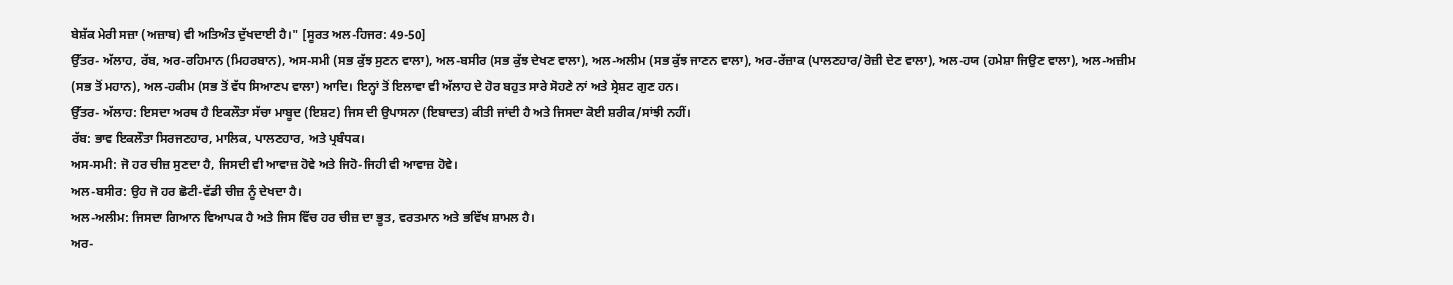ਬੇਸ਼ੱਕ ਮੇਰੀ ਸਜ਼ਾ (ਅਜ਼ਾਬ) ਵੀ ਅਤਿਅੰਤ ਦੁੱਖਦਾਈ ਹੈ।" [ਸੂਰਤ ਅਲ-ਹਿਜਰ: 49-50]
ਉੱਤਰ- ਅੱਲਾਹ, ਰੱਬ, ਅਰ-ਰਹਿਮਾਨ (ਮਿਹਰਬਾਨ), ਅਸ-ਸਮੀ (ਸਭ ਕੁੱਝ ਸੁਣਨ ਵਾਲਾ), ਅਲ-ਬਸੀਰ (ਸਭ ਕੁੱਝ ਦੇਖਣ ਵਾਲਾ), ਅਲ-ਅਲੀਮ (ਸਭ ਕੁੱਝ ਜਾਣਨ ਵਾਲਾ), ਅਰ-ਰੱਜ਼ਾਕ (ਪਾਲਣਹਾਰ/ਰੋਜ਼ੀ ਦੇਣ ਵਾਲਾ), ਅਲ-ਹਯ (ਹਮੇਸ਼ਾ ਜਿਉਣ ਵਾਲਾ), ਅਲ-ਅਜ਼ੀਮ (ਸਭ ਤੋਂ ਮਹਾਨ), ਅਲ-ਹਕੀਮ (ਸਭ ਤੋਂ ਵੱਧ ਸਿਆਣਪ ਵਾਲਾ) ਆਦਿ। ਇਨ੍ਹਾਂ ਤੋਂ ਇਲਾਵਾ ਵੀ ਅੱਲਾਹ ਦੇ ਹੋਰ ਬਹੁਤ ਸਾਰੇ ਸੋਹਣੇ ਨਾਂ ਅਤੇ ਸ੍ਰੇਸ਼ਟ ਗੁਣ ਹਨ।
ਉੱਤਰ- ਅੱਲਾਹ: ਇਸਦਾ ਅਰਥ ਹੈ ਇਕਲੌਤਾ ਸੱਚਾ ਮਾਬੂਦ (ਇਸ਼ਟ) ਜਿਸ ਦੀ ਉਪਾਸਨਾ (ਇਬਾਦਤ) ਕੀਤੀ ਜਾਂਦੀ ਹੈ ਅਤੇ ਜਿਸਦਾ ਕੋਈ ਸ਼ਰੀਕ/ਸਾਂਝੀ ਨਹੀਂ।
ਰੱਬ: ਭਾਵ ਇਕਲੌਤਾ ਸਿਰਜਣਹਾਰ, ਮਾਲਿਕ, ਪਾਲਣਹਾਰ, ਅਤੇ ਪ੍ਰਬੰਧਕ।
ਅਸ-ਸਮੀ: ਜੋ ਹਰ ਚੀਜ਼ ਸੁਣਦਾ ਹੈ, ਜਿਸਦੀ ਵੀ ਆਵਾਜ਼ ਹੋਵੇ ਅਤੇ ਜਿਹੋ-ਜਿਹੀ ਵੀ ਆਵਾਜ਼ ਹੋਵੇ।
ਅਲ-ਬਸੀਰ: ਉਹ ਜੋ ਹਰ ਛੋਟੀ-ਵੱਡੀ ਚੀਜ਼ ਨੂੰ ਦੇਖਦਾ ਹੈ।
ਅਲ-ਅਲੀਮ: ਜਿਸਦਾ ਗਿਆਨ ਵਿਆਪਕ ਹੈ ਅਤੇ ਜਿਸ ਵਿੱਚ ਹਰ ਚੀਜ਼ ਦਾ ਭੂਤ, ਵਰਤਮਾਨ ਅਤੇ ਭਵਿੱਖ ਸ਼ਾਮਲ ਹੈ।
ਅਰ-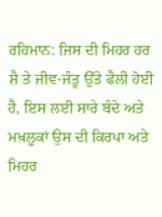ਰਹਿਮਾਨ: ਜਿਸ ਦੀ ਮਿਹਰ ਹਰ ਸ਼ੈ ਤੇ ਜੀਵ-ਜੰਤੂ ਉੱਤੇ ਫੈਲੀ ਹੋਈ ਹੈ, ਇਸ ਲਈ ਸਾਰੇ ਬੰਦੇ ਅਤੇ ਮਖ਼ਲੂਕਾਂ ਉਸ ਦੀ ਕਿਰਪਾ ਅਤੇ ਮਿਹਰ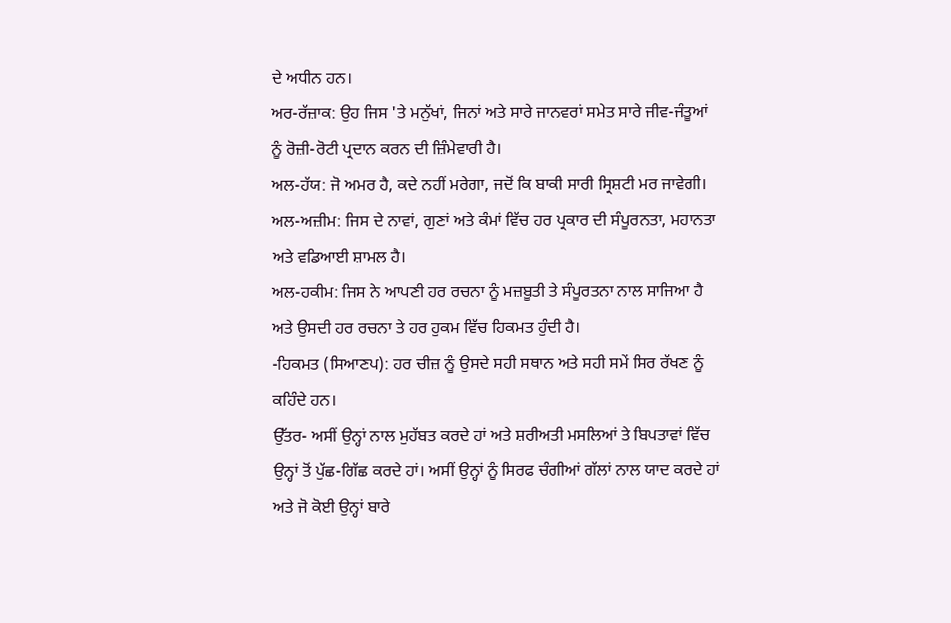ਦੇ ਅਧੀਨ ਹਨ।
ਅਰ-ਰੱਜ਼ਾਕ: ਉਹ ਜਿਸ 'ਤੇ ਮਨੁੱਖਾਂ, ਜਿਨਾਂ ਅਤੇ ਸਾਰੇ ਜਾਨਵਰਾਂ ਸਮੇਤ ਸਾਰੇ ਜੀਵ-ਜੰਤੂਆਂ ਨੂੰ ਰੋਜ਼ੀ-ਰੋਟੀ ਪ੍ਰਦਾਨ ਕਰਨ ਦੀ ਜ਼ਿੰਮੇਵਾਰੀ ਹੈ।
ਅਲ-ਹੱਯ: ਜੋ ਅਮਰ ਹੈ, ਕਦੇ ਨਹੀਂ ਮਰੇਗਾ, ਜਦੋਂ ਕਿ ਬਾਕੀ ਸਾਰੀ ਸ੍ਰਿਸ਼ਟੀ ਮਰ ਜਾਵੇਗੀ।
ਅਲ-ਅਜ਼ੀਮ: ਜਿਸ ਦੇ ਨਾਵਾਂ, ਗੁਣਾਂ ਅਤੇ ਕੰਮਾਂ ਵਿੱਚ ਹਰ ਪ੍ਰਕਾਰ ਦੀ ਸੰਪੂਰਨਤਾ, ਮਹਾਨਤਾ ਅਤੇ ਵਡਿਆਈ ਸ਼ਾਮਲ ਹੈ।
ਅਲ-ਹਕੀਮ: ਜਿਸ ਨੇ ਆਪਣੀ ਹਰ ਰਚਨਾ ਨੂੰ ਮਜ਼ਬੂਤੀ ਤੇ ਸੰਪੂਰਤਨਾ ਨਾਲ ਸਾਜਿਆ ਹੈ ਅਤੇ ਉਸਦੀ ਹਰ ਰਚਨਾ ਤੇ ਹਰ ਹੁਕਮ ਵਿੱਚ ਹਿਕਮਤ ਹੁੰਦੀ ਹੈ।
-ਹਿਕਮਤ (ਸਿਆਣਪ): ਹਰ ਚੀਜ਼ ਨੂੰ ਉਸਦੇ ਸਹੀ ਸਥਾਨ ਅਤੇ ਸਹੀ ਸਮੇਂ ਸਿਰ ਰੱਖਣ ਨੂੰ ਕਹਿੰਦੇ ਹਨ।
ਉੱਤਰ- ਅਸੀਂ ਉਨ੍ਹਾਂ ਨਾਲ ਮੁਹੱਬਤ ਕਰਦੇ ਹਾਂ ਅਤੇ ਸ਼ਰੀਅਤੀ ਮਸਲਿਆਂ ਤੇ ਬਿਪਤਾਵਾਂ ਵਿੱਚ ਉਨ੍ਹਾਂ ਤੋਂ ਪੁੱਛ-ਗਿੱਛ ਕਰਦੇ ਹਾਂ। ਅਸੀਂ ਉਨ੍ਹਾਂ ਨੂੰ ਸਿਰਫ ਚੰਗੀਆਂ ਗੱਲਾਂ ਨਾਲ ਯਾਦ ਕਰਦੇ ਹਾਂ ਅਤੇ ਜੋ ਕੋਈ ਉਨ੍ਹਾਂ ਬਾਰੇ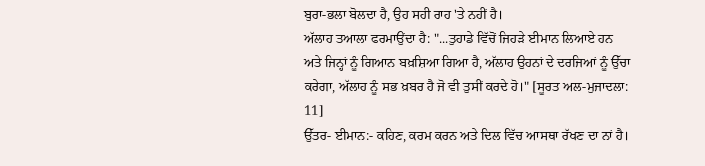ਬੁਰਾ-ਭਲਾ ਬੋਲਦਾ ਹੈ, ਉਹ ਸਹੀ ਰਾਹ 'ਤੇ ਨਹੀਂ ਹੈ।
ਅੱਲਾਹ ਤਆਲਾ ਫਰਮਾਉਂਦਾ ਹੈ: "...ਤੁਹਾਡੇ ਵਿੱਚੋਂ ਜਿਹੜੇ ਈਮਾਨ ਲਿਆਏ ਹਨ ਅਤੇ ਜਿਨ੍ਹਾਂ ਨੂੰ ਗਿਆਨ ਬਖ਼ਸ਼ਿਆ ਗਿਆ ਹੈ, ਅੱਲਾਹ ਉਹਨਾਂ ਦੇ ਦਰਜਿਆਂ ਨੂੰ ਉੱਚਾ ਕਰੇਗਾ, ਅੱਲਾਹ ਨੂੰ ਸਭ ਖ਼ਬਰ ਹੈ ਜੋ ਵੀ ਤੁਸੀਂ ਕਰਦੇ ਹੋ।" [ਸੂਰਤ ਅਲ-ਮੁਜਾਦਲਾ: 11]
ਉੱਤਰ- ਈਮਾਨ:- ਕਹਿਣ, ਕਰਮ ਕਰਨ ਅਤੇ ਦਿਲ ਵਿੱਚ ਆਸਥਾ ਰੱਖਣ ਦਾ ਨਾਂ ਹੈ।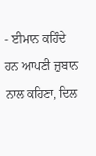- ਈਮਾਨ ਕਹਿੰਦੇ ਹਨ ਆਪਣੀ ਜ਼ੁਬਾਨ ਨਾਲ ਕਹਿਣਾ, ਦਿਲ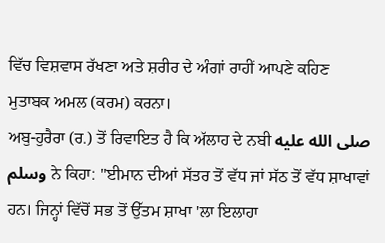ਵਿੱਚ ਵਿਸ਼ਵਾਸ ਰੱਖਣਾ ਅਤੇ ਸ਼ਰੀਰ ਦੇ ਅੰਗਾਂ ਰਾਹੀਂ ਆਪਣੇ ਕਹਿਣ ਮੁਤਾਬਕ ਅਮਲ (ਕਰਮ) ਕਰਨਾ।
ਅਬੁ-ਹੁਰੈਰਾ (ਰ.) ਤੋਂ ਰਿਵਾਇਤ ਹੈ ਕਿ ਅੱਲਾਹ ਦੇ ਨਬੀ صلى الله عليه وسلم ਨੇ ਕਿਹਾ: "ਈਮਾਨ ਦੀਆਂ ਸੱਤਰ ਤੋਂ ਵੱਧ ਜਾਂ ਸੱਠ ਤੋਂ ਵੱਧ ਸ਼ਾਖਾਵਾਂ ਹਨ। ਜਿਨ੍ਹਾਂ ਵਿੱਚੋਂ ਸਭ ਤੋਂ ਉੱਤਮ ਸ਼ਾਖਾ 'ਲਾ ਇਲਾਹਾ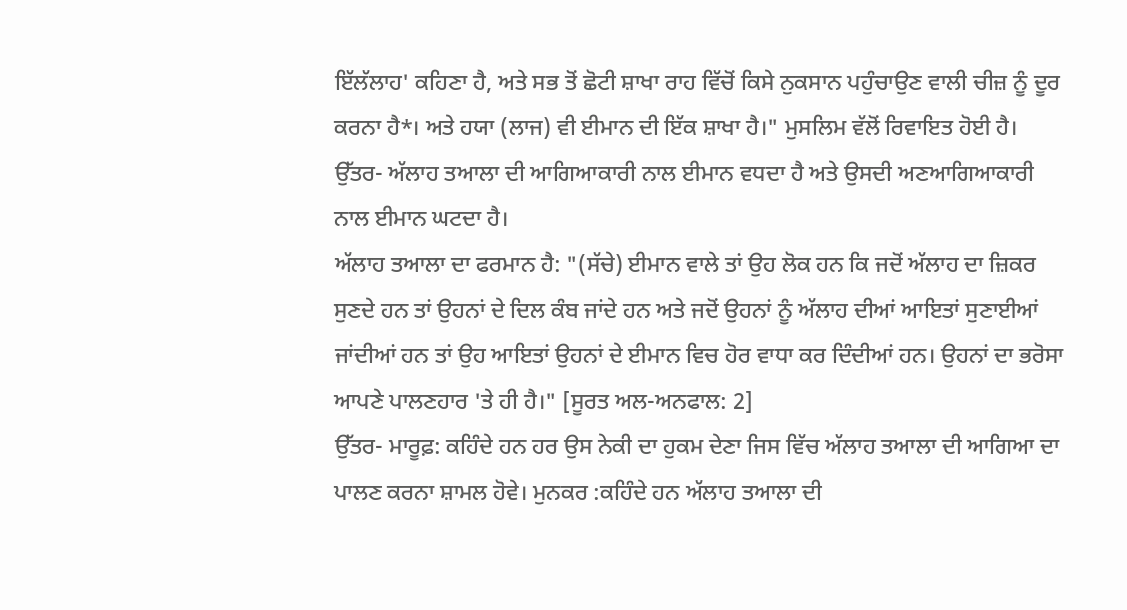ਇੱਲੱਲਾਹ' ਕਹਿਣਾ ਹੈ, ਅਤੇ ਸਭ ਤੋਂ ਛੋਟੀ ਸ਼ਾਖਾ ਰਾਹ ਵਿੱਚੋਂ ਕਿਸੇ ਨੁਕਸਾਨ ਪਹੁੰਚਾਉਣ ਵਾਲੀ ਚੀਜ਼ ਨੂੰ ਦੂਰ ਕਰਨਾ ਹੈ*। ਅਤੇ ਹਯਾ (ਲਾਜ) ਵੀ ਈਮਾਨ ਦੀ ਇੱਕ ਸ਼ਾਖਾ ਹੈ।" ਮੁਸਲਿਮ ਵੱਲੋਂ ਰਿਵਾਇਤ ਹੋਈ ਹੈ।
ਉੱਤਰ- ਅੱਲਾਹ ਤਆਲਾ ਦੀ ਆਗਿਆਕਾਰੀ ਨਾਲ ਈਮਾਨ ਵਧਦਾ ਹੈ ਅਤੇ ਉਸਦੀ ਅਣਆਗਿਆਕਾਰੀ ਨਾਲ ਈਮਾਨ ਘਟਦਾ ਹੈ।
ਅੱਲਾਹ ਤਆਲਾ ਦਾ ਫਰਮਾਨ ਹੈ: "(ਸੱਚੇ) ਈਮਾਨ ਵਾਲੇ ਤਾਂ ਉਹ ਲੋਕ ਹਨ ਕਿ ਜਦੋਂ ਅੱਲਾਹ ਦਾ ਜ਼ਿਕਰ ਸੁਣਦੇ ਹਨ ਤਾਂ ਉਹਨਾਂ ਦੇ ਦਿਲ ਕੰਬ ਜਾਂਦੇ ਹਨ ਅਤੇ ਜਦੋਂ ਉਹਨਾਂ ਨੂੰ ਅੱਲਾਹ ਦੀਆਂ ਆਇਤਾਂ ਸੁਣਾਈਆਂ ਜਾਂਦੀਆਂ ਹਨ ਤਾਂ ਉਹ ਆਇਤਾਂ ਉਹਨਾਂ ਦੇ ਈਮਾਨ ਵਿਚ ਹੋਰ ਵਾਧਾ ਕਰ ਦਿੰਦੀਆਂ ਹਨ। ਉਹਨਾਂ ਦਾ ਭਰੋਸਾ ਆਪਣੇ ਪਾਲਣਹਾਰ 'ਤੇ ਹੀ ਹੈ।" [ਸੂਰਤ ਅਲ-ਅਨਫਾਲ: 2]
ਉੱਤਰ- ਮਾਰੂਫ਼: ਕਹਿੰਦੇ ਹਨ ਹਰ ਉਸ ਨੇਕੀ ਦਾ ਹੁਕਮ ਦੇਣਾ ਜਿਸ ਵਿੱਚ ਅੱਲਾਹ ਤਆਲਾ ਦੀ ਆਗਿਆ ਦਾ ਪਾਲਣ ਕਰਨਾ ਸ਼ਾਮਲ ਹੋਵੇ। ਮੁਨਕਰ :ਕਹਿੰਦੇ ਹਨ ਅੱਲਾਹ ਤਆਲਾ ਦੀ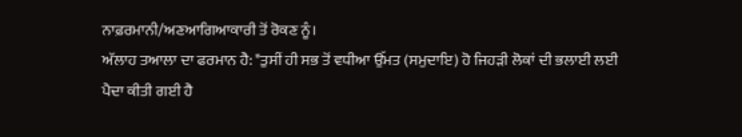ਨਾਫ਼ਰਮਾਨੀ/ਅਣਆਗਿਆਕਾਰੀ ਤੋਂ ਰੋਕਣ ਨੂੰ।
ਅੱਲਾਹ ਤਆਲਾ ਦਾ ਫਰਮਾਨ ਹੈ: "ਤੁਸੀਂ ਹੀ ਸਭ ਤੋਂ ਵਧੀਆ ਉੱਮਤ (ਸਮੁਦਾਇ) ਹੋ ਜਿਹੜੀ ਲੋਕਾਂ ਦੀ ਭਲਾਈ ਲਈ ਪੈਦਾ ਕੀਤੀ ਗਈ ਹੈ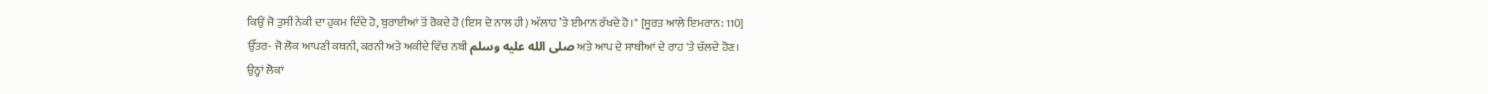ਕਿਉਂ ਜੋ ਤੁਸੀਂ ਨੇਕੀ ਦਾ ਹੁਕਮ ਦਿੰਦੇ ਹੋ, ਬੁਰਾਈਆਂ ਤੋਂ ਰੋਕਦੇ ਹੋ (ਇਸ ਦੇ ਨਾਲ ਹੀ) ਅੱਲਾਹ ’ਤੇ ਈਮਾਨ ਰੱਖਦੇ ਹੋ।" [ਸੂਰਤ ਆਲੇ ਇਮਰਾਨ: 110]
ਉੱਤਰ- ਜੋ ਲੋਕ ਆਪਣੀ ਕਥਨੀ, ਕਰਨੀ ਅਤੇ ਅਕੀਦੇ ਵਿੱਚ ਨਬੀ صلى الله عليه وسلم ਅਤੇ ਆਪ ਦੇ ਸਾਥੀਆਂ ਦੇ ਰਾਹ 'ਤੇ ਚੱਲਦੇ ਹੋਣ।
ਉਨ੍ਹਾਂ ਲੋਕਾਂ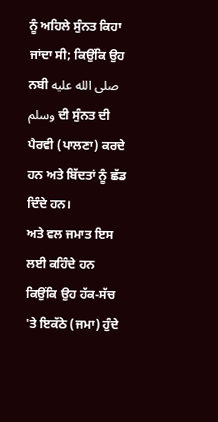ਨੂੰ ਅਹਿਲੇ ਸੁੰਨਤ ਕਿਹਾ ਜਾਂਦਾ ਸੀ; ਕਿਉਂਕਿ ਉਹ ਨਬੀ صلى الله عليه وسلم ਦੀ ਸੁੰਨਤ ਦੀ ਪੈਰਵੀ (ਪਾਲਣਾ) ਕਰਦੇ ਹਨ ਅਤੇ ਬਿੱਦਤਾਂ ਨੂੰ ਛੱਡ ਦਿੰਦੇ ਹਨ।
ਅਤੇ ਵਲ ਜਮਾਤ ਇਸ ਲਈ ਕਹਿੰਦੇ ਹਨ ਕਿਉਂਕਿ ਉਹ ਹੱਕ-ਸੱਚ 'ਤੇ ਇਕੱਠੇ (ਜਮਾ) ਹੁੰਦੇ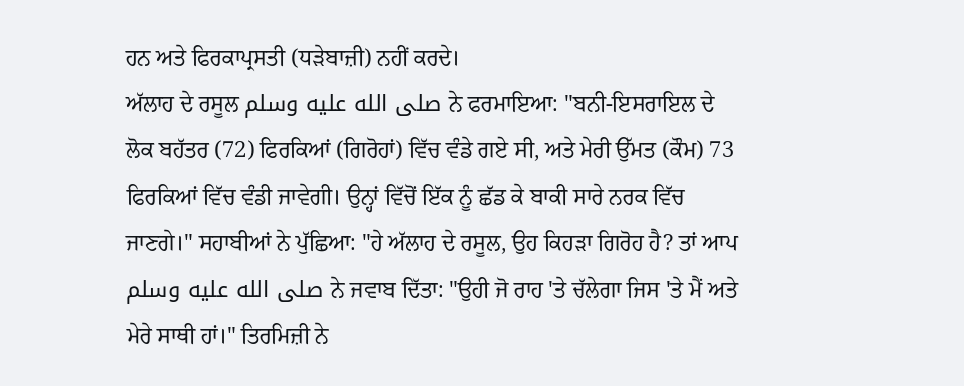ਹਨ ਅਤੇ ਫਿਰਕਾਪ੍ਰਸਤੀ (ਧੜੇਬਾਜ਼ੀ) ਨਹੀਂ ਕਰਦੇ।
ਅੱਲਾਹ ਦੇ ਰਸੂਲ صلى الله عليه وسلم ਨੇ ਫਰਮਾਇਆ: "ਬਨੀ-ਇਸਰਾਇਲ ਦੇ ਲੋਕ ਬਹੱਤਰ (72) ਫਿਰਕਿਆਂ (ਗਿਰੋਹਾਂ) ਵਿੱਚ ਵੰਡੇ ਗਏ ਸੀ, ਅਤੇ ਮੇਰੀ ਉੱਮਤ (ਕੌਮ) 73 ਫਿਰਕਿਆਂ ਵਿੱਚ ਵੰਡੀ ਜਾਵੇਗੀ। ਉਨ੍ਹਾਂ ਵਿੱਚੋਂ ਇੱਕ ਨੂੰ ਛੱਡ ਕੇ ਬਾਕੀ ਸਾਰੇ ਨਰਕ ਵਿੱਚ ਜਾਣਗੇ।" ਸਹਾਬੀਆਂ ਨੇ ਪੁੱਛਿਆ: "ਹੇ ਅੱਲਾਹ ਦੇ ਰਸੂਲ, ਉਹ ਕਿਹੜਾ ਗਿਰੋਹ ਹੈ? ਤਾਂ ਆਪ صلى الله عليه وسلم ਨੇ ਜਵਾਬ ਦਿੱਤਾ: "ਉਹੀ ਜੋ ਰਾਹ 'ਤੇ ਚੱਲੇਗਾ ਜਿਸ 'ਤੇ ਮੈਂ ਅਤੇ ਮੇਰੇ ਸਾਥੀ ਹਾਂ।" ਤਿਰਮਿਜ਼ੀ ਨੇ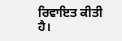ਰਿਵਾਇਤ ਕੀਤੀ ਹੈ।